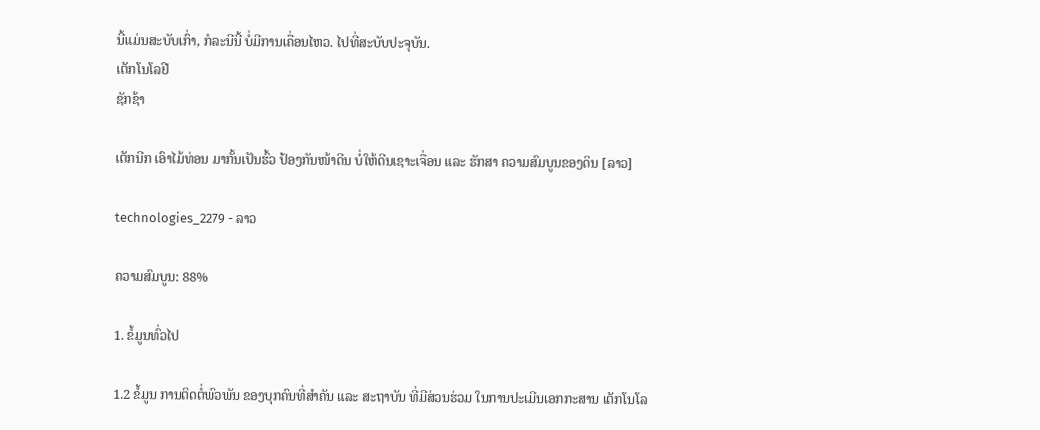ນີ້ແມ່ນສະບັບເກົ່າ, ກໍລະນີນີ້ ບໍ່ມີການເຄື່ອນໄຫວ. ໄປທີ່ສະບັບປະຈຸບັນ.
ເຕັກໂນໂລຢີ
ຊັກຊ້າ

ເຕັກນີກ ເອົາໄມ້ທ່ອນ ມາກັ້ນເປັນຮົ້ວ ປ້ອງກັນໜ້າດີນ ບໍ່ໃຫ້ດີນເຊາະເຈື່ອນ ແລະ ຮັກສາ ຄວາມສົມບູນຂອງດິນ [ລາວ]

technologies_2279 - ລາວ

ຄວາມສົມບູນ: 88%

1. ຂໍ້ມູນທົ່ວໄປ

1.2 ຂໍ້ມູນ ການຕິດຕໍ່ພົວພັນ ຂອງບຸກຄົນທີ່ສໍາຄັນ ແລະ ສະຖາບັນ ທີ່ມີສ່ວນຮ່ວມ ໃນການປະເມີນເອກກະສານ ເຕັກໂນໂລ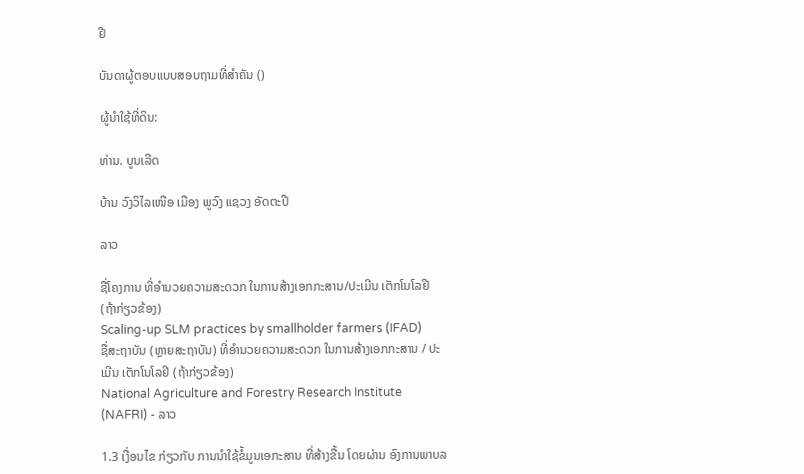ຢີ

ບັນດາຜູ້ຕອບແບບສອບຖາມທີ່ສໍາຄັນ ()

ຜູ້ນໍາໃຊ້ທີ່ດິນ:

ທ່ານ. ບູນເລີດ

ບ້ານ ວົງວິໄລເໜືອ ເມືອງ ພູວົງ ແຊວງ ອັດຕະປື

ລາວ

ຊື່ໂຄງການ ທີ່ອໍານວຍຄວາມສະດວກ ໃນການສ້າງເອກກະສານ/ປະເມີນ ເຕັກໂນໂລຢີ (ຖ້າກ່ຽວຂ້ອງ)
Scaling-up SLM practices by smallholder farmers (IFAD)
ຊື່ສະຖາບັນ (ຫຼາຍສະຖາບັນ) ທີ່ອໍານວຍຄວາມສະດວກ ໃນການສ້າງເອກກະສານ / ປະເມີນ ເຕັກໂນໂລຢີ (ຖ້າກ່ຽວຂ້ອງ)
National Agriculture and Forestry Research Institute (NAFRI) - ລາວ

1.3 ເງື່ອນໄຂ ກ່ຽວກັບ ການນໍາໃຊ້ຂໍ້ມູນເອກະສານ ທີ່ສ້າງຂື້ນ ໂດຍຜ່ານ ອົງການພາບລ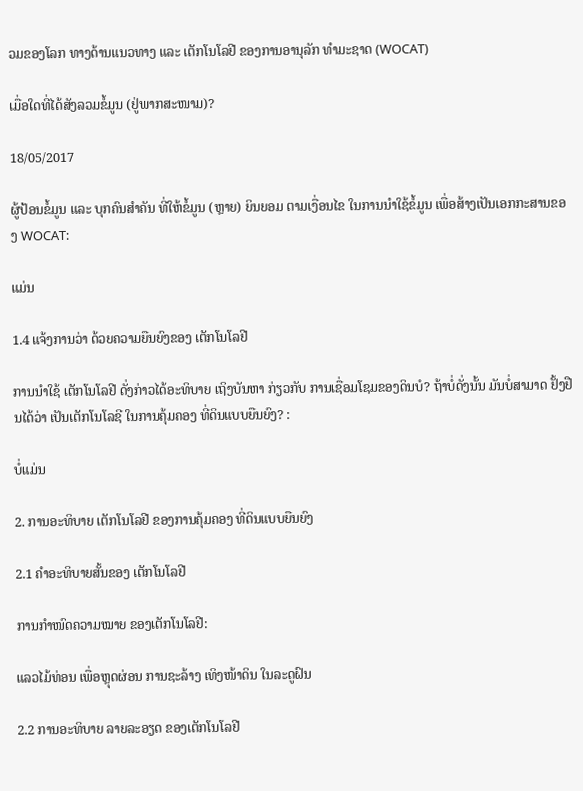ວມຂອງໂລກ ທາງດ້ານແນວທາງ ແລະ ເຕັກໂນໂລຢີ ຂອງການອານຸລັກ ທໍາມະຊາດ (WOCAT)

ເມື່ອໃດທີ່ໄດ້ສັງລວມຂໍ້ມູນ (ຢູ່ພາກສະໜາມ)?

18/05/2017

ຜູ້ປ້ອນຂໍ້ມູນ ແລະ ບຸກຄົນສຳຄັນ ທີ່ໃຫ້ຂໍ້ມູນ (ຫຼາຍ) ຍິນຍອມ ຕາມເງື່ອນໄຂ ໃນການນຳໃຊ້ຂໍ້ມູນ ເພື່ອສ້າງເປັນເອກກະສານຂອງ WOCAT:

ແມ່ນ

1.4 ແຈ້ງການວ່າ ດ້ວຍຄວາມຍືນຍົງຂອງ ເຕັກໂນໂລຢີ

ການນໍາໃຊ້ ເຕັກໂນໂລຢີ ດັ່ງກ່າວໄດ້ອະທິບາຍ ເຖິງບັນຫາ ກ່ຽວກັບ ການເຊື່ອມໂຊມຂອງດິນບໍ? ຖ້າບໍ່ດັ່ງນັ້ນ ມັນບໍ່ສາມາດ ຢັ້ງຢືນໄດ້ວ່າ ເປັນເຕັກໂນໂລຊີ ໃນການຄຸ້ມຄອງ ທີ່ດິນແບບຍືນຍົງ? :

ບໍ່ແມ່ນ

2. ການອະທິບາຍ ເຕັກໂນໂລຢີ ຂອງການຄຸ້ມຄອງ ທີ່ດິນແບບຍືນຍົງ

2.1 ຄໍາອະທິບາຍສັ້ນຂອງ ເຕັກໂນໂລຢີ

ການກຳໜົດຄວາມໝາຍ ຂອງເຕັກໂນໂລຢີ:

ແລວໄມ້ທ່ອນ ເພື່ອຫຼຸດຜ່ອນ ການຊະລ້າງ ເທິງໜ້າດິນ ໃນລະດູຝົນ

2.2 ການອະທິບາຍ ລາຍລະອຽດ ຂອງເຕັກໂນໂລຢີ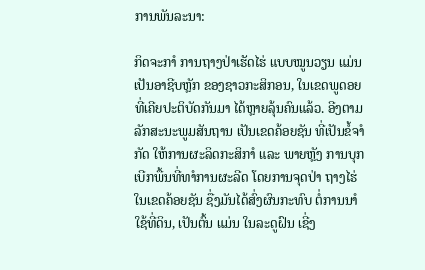ການພັນລະນາ:

ກິດຈະກາໍ ການຖາງປ່າເຮັດໄຮ່ ແບບໝູນວຽນ ແມ່ນ ເປັນອາຊີບຫຼັກ ຂອງຊາວກະສິກອນ, ໃນເຂດພູດອຍ ທີ່ເຄີຍປະຕິບັດກັນມາ ໄດ້ຫຼາຍລຸ້ນຄົນແລ້ວ. ອີງຕາມລັກສະນະພູມສັນຖານ ເປັນເຂດຄ້ອຍຊັນ ທີ່ເປັນຂໍ້ຈາໍກັດ ໃຫ້ການຜະລິດກະສິກາໍ ແລະ ພາຍຫຼັງ ການບຸກເບີກພື້ນທີ່ທາໍການຜະລີດ ໂດຍການຈຸດປ່າ ຖາງໄຮ່ໃນເຂດຄ້ອຍຊັນ ຊື່ງມັນໄດ້ສົ່ງຜົນກະທົບ ຕໍ່ການນາໍໃຊ້ທີ່ດິນ, ເປັນຕົ້ນ ແມ່ນ ໃນລະດູຝົນ ເຊີ່ງ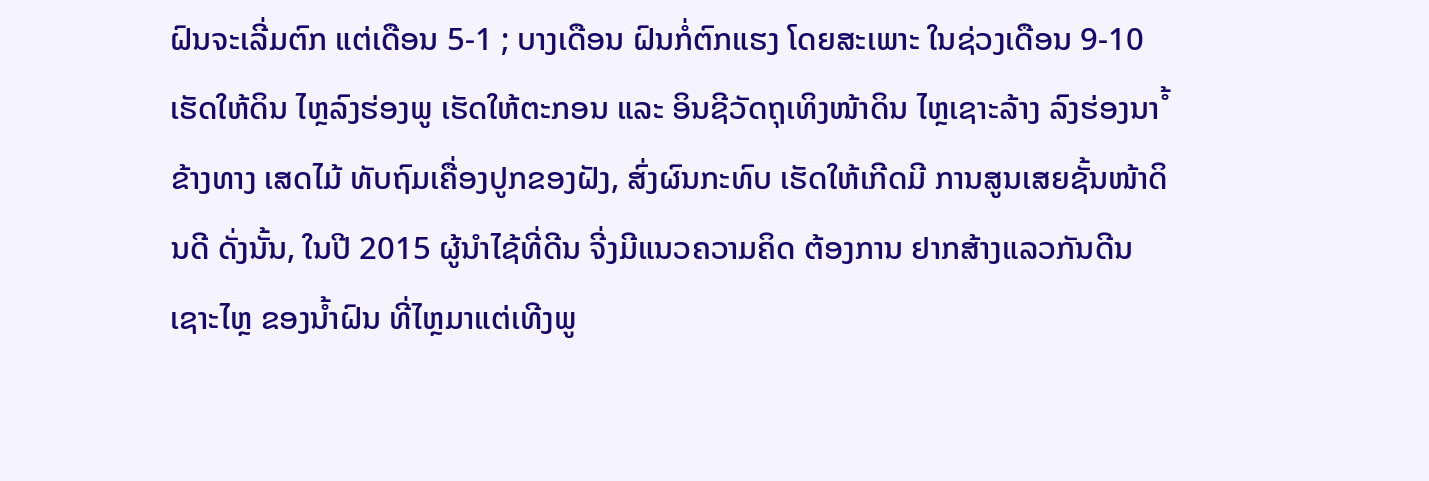ຝົນຈະເລີ່ມຕົກ ແຕ່ເດືອນ 5-1 ; ບາງເດືອນ ຝົນກໍ່ຕົກແຮງ ໂດຍສະເພາະ ໃນຊ່ວງເດືອນ 9-10 ເຮັດໃຫ້ດິນ ໄຫຼລົງຮ່ອງພູ ເຮັດໃຫ້ຕະກອນ ແລະ ອິນຊີວັດຖຸເທິງໜ້າດິນ ໄຫຼເຊາະລ້າງ ລົງຮ່ອງນາໍ້ ຂ້າງທາງ ເສດໄມ້ ທັບຖົມເຄື່ອງປູກຂອງຝັງ, ສົ່ງຜົນກະທົບ ເຮັດໃຫ້ເກີດມີ ການສູນເສຍຊັ້ນໜ້າດິນດີ ດັ່ງນັ້ນ, ໃນປີ 2015 ຜູ້ນຳໄຊ້ທີ່ດີນ ຈີ່ງມີແນວຄວາມຄິດ ຕ້ອງການ ຢາກສ້າງແລວກັນດີນເຊາະໄຫຼ ຂອງນ້ຳຝົນ ທີ່ໄຫຼມາແຕ່ເທີງພູ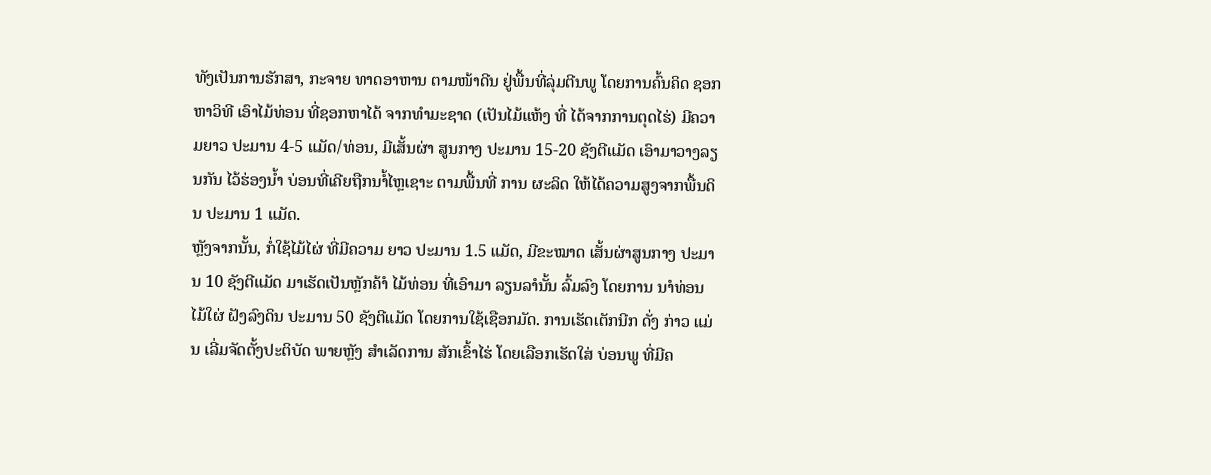ທັງເປັນການຮັກສາ, ກະຈາຍ ທາດອາຫານ ຕາມໜ້າດີນ ຢູ່ພື້ນທີ່ລຸ່ມຕີນພູ ໂດຍການຄົ້ນຄິດ ຊອກຫາວິທີ ເອົາໄມ້ທ່ອນ ທີ່ຊອກຫາໄດ້ ຈາກທຳມະຊາດ (ເປັນໄມ້ແຫ້ງ ທີ່ ໄດ້ຈາກການຕຸດໄຮ່) ມີຄວາມຍາວ ປະມານ 4-5 ແມັດ/ທ່ອນ, ມີເສັ້ນຜ່າ ສູນກາງ ປະມານ 15-20 ຊັງຕີແມັດ ເອົາມາວາງລຽນກັນ ໄວ້ຮ່ອງນ້ຳ ບ່ອນທີ່ເຄີຍຖືກນາໍ້ໄຫຼເຊາະ ຕາມພື້ນທີ່ ການ ຜະລິດ ໃຫ້ໄດ້ຄວາມສູງຈາກພື້ນດິນ ປະມານ 1 ແມັດ.
ຫຼັງຈາກນັ້ນ, ກໍ່ໃຊ້ໄມ້ໄຜ່ ທີ່ມີຄວາມ ຍາວ ປະມານ 1.5 ແມັດ, ມີຂະໝາດ ເສັ້ນຜ່າສູນກາງ ປະມານ 10 ຊັງຕີແມັດ ມາເຮັດເປັນຫັຼກຄ້າໍ ໄມ້ທ່ອນ ທີ່ເອົາມາ ລຽນລາໍນັ້ນ ລົ້ມລົງ ໂດຍການ ນາໍທ່ອນໄມ້ໃຜ່ ຝັງລົງດິນ ປະມານ 50 ຊັງຕີແມັດ ໂດຍການໃຊ້ເຊືອກມັດ. ການເຮັດເຕັກນີກ ດັ່ງ ກ່າວ ແມ່ນ ເລີ່ມຈັດຕັ້ງປະຕິບັດ ພາຍຫຼັງ ສໍາເລັດການ ສັກເຂົ້າໄຮ່ ໂດຍເລືອກເຮັດໃສ່ ບ່ອນພູ ທີ່ມີຄ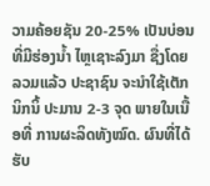ວາມຄ້ອຍຊັນ 20-25% ເປັນບ່ອນ ທີ່ມີຮ່ອງນໍ້າ ໄຫຼເຊາະລົງມາ ຊື່ງໂດຍລວມແລ້ວ ປະຊາຊົນ ຈະນໍາໃຊ້ເຕັກນິກນິ້ ປະມານ 2-3 ຈຸດ ພາຍໃນເນື້ອທີ່ ການຜະລິດທັງໝົດ. ຜົນທີ່ໄດ້ຮັບ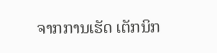ຈາກການເຮັດ ເຕັກນິກ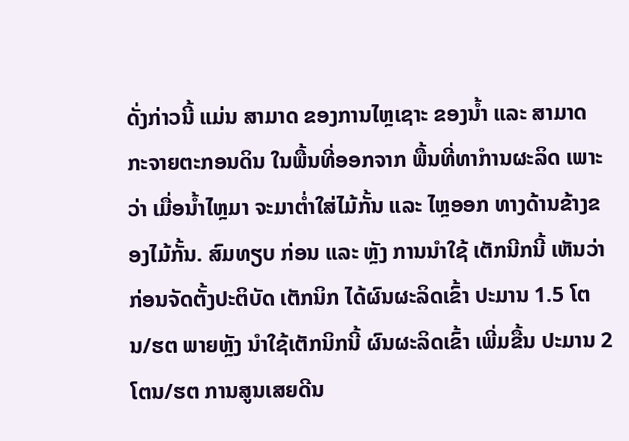ດັ່ງກ່າວນີ້ ແມ່ນ ສາມາດ ຂອງການໄຫຼເຊາະ ຂອງນໍ້າ ແລະ ສາມາດ ກະຈາຍຕະກອນດິນ ໃນພື້ນທີ່ອອກຈາກ ພື້ນທີ່ທາໍການຜະລິດ ເພາະວ່າ ເມື່ອນ້ຳໄຫຼມາ ຈະມາຕ່ຳໃສ່ໄມ້ກັ້ນ ແລະ ໄຫຼອອກ ທາງດ້ານຂ້າງຂອງໄມ້ກັ້ນ. ສົມທຽບ ກ່ອນ ແລະ ຫຼັງ ການນຳໃຊ້ ເຕັກນີກນີ້ ເຫັນວ່າ ກ່ອນຈັດຕັ້ງປະຕິບັດ ເຕັກນິກ ໄດ້ຜົນຜະລິດເຂົ້າ ປະມານ 1.5 ໂຕນ/ຮຕ ພາຍຫຼັງ ນຳໃຊ້ເຕັກນິກນີ້ ຜົນຜະລິດເຂົ້າ ເພີ່ມຂື້ນ ປະມານ 2 ໂຕນ/ຮຕ ການສູນເສຍດີນ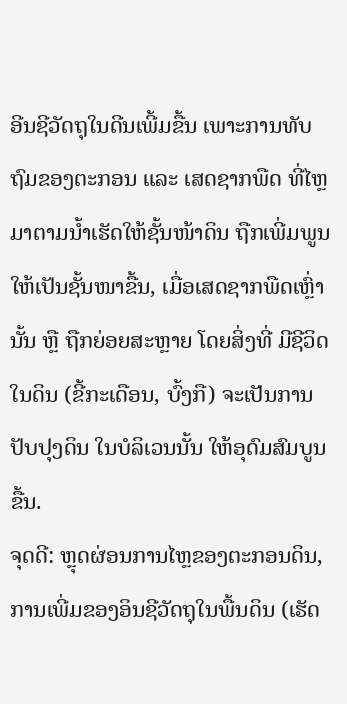ອີນຊີວັດຖຸໃນດີນເພີ້ມຂື້ນ ເພາະການທັບຖົມຂອງຕະກອນ ແລະ ເສດຊາກພືດ ທີ່ໄຫຼມາຕາມນ້ຳເຮັດໃຫ້ຊັ້ນໜ້າດິນ ຖືກເພີ່ມພູນໃຫ້ເປັນຊັ້ນໜາຂື້ນ, ເມື່ອເສດຊາກພືດເຫຼົ່ານັ້ນ ຫືຼ ຖືກຍ່ອຍສະຫຼາຍ ໂດຍສິ່ງທີ່ ມີຊີວິດໃນດິນ (ຂີ້ກະເດືອນ, ບົ້ງກື) ຈະເປັນການປັບປຸງດິນ ໃນບໍລິເວນນັ້ນ ໃຫ້ອຸດົມສົມບູນຂື້ນ.
ຈຸດດີ: ຫຼຸດຜ່ອນການໄຫຼຂອງຕະກອນດິນ, ການເພີ່ມຂອງອິນຊີວັດຖຸໃນພື້ນດິນ (ເຮັດ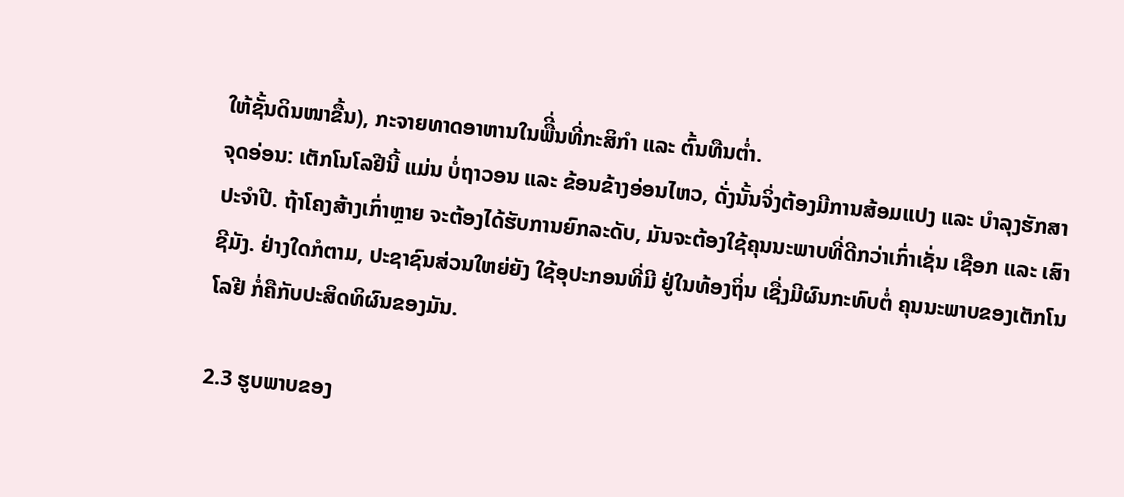ໃຫ້ຊັ້ນດິນໜາຂື້ນ), ກະຈາຍທາດອາຫານໃນພືີ່ນທີ່ກະສິກໍາ ແລະ ຕົ້ນທືນຕ່ຳ.
ຈຸດອ່ອນ: ເຕັກໂນໂລຢີນີ້ ແມ່ນ ບໍ່ຖາວອນ ແລະ ຂ້ອນຂ້າງອ່ອນໄຫວ, ດັ່ງນັ້ນຈິ່ງຕ້ອງມີການສ້ອມແປງ ແລະ ບໍາລຸງຮັກສາປະຈໍາປີ. ຖ້າໂຄງສ້າງເກົ່າຫຼາຍ ຈະຕ້ອງໄດ້ຮັບການຍົກລະດັບ, ມັນຈະຕ້ອງໃຊ້ຄຸນນະພາບທີ່ດີກວ່າເກົ່າເຊັ່ນ ເຊືອກ ແລະ ເສົາຊີມັງ. ຢ່າງໃດກໍຕາມ, ປະຊາຊົນສ່ວນໃຫຍ່ຍັງ ໃຊ້ອຸປະກອນທີ່ມີ ຢູ່ໃນທ້ອງຖິ່ນ ເຊື່ງມີຜົນກະທົບຕໍ່ ຄຸນນະພາບຂອງເຕັກໂນໂລຢີ ກໍ່ຄືກັບປະສິດທິຜົນຂອງມັນ.

2.3 ຮູບພາບຂອງ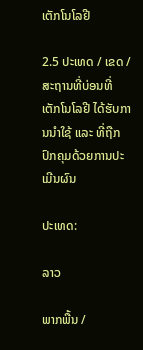ເຕັກໂນໂລຢີ

2.5 ປະເທດ / ເຂດ / ສະຖານທີ່ບ່ອນທີ່ ເຕັກໂນໂລຢີ ໄດ້ຮັບການນໍາໃຊ້ ແລະ ທີ່ຖືກປົກຄຸມດ້ວຍການປະເມີນຜົນ

ປະເທດ:

ລາວ

ພາກພື້ນ /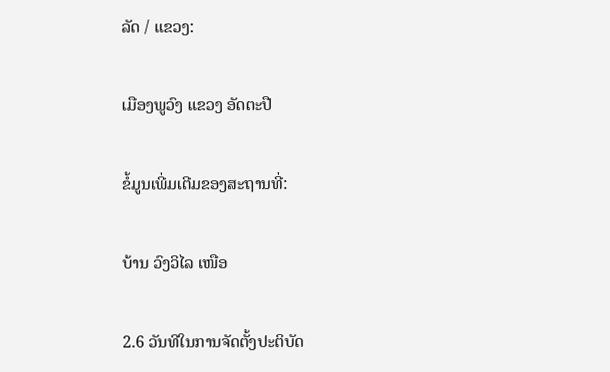ລັດ / ແຂວງ:

ເມືອງພູວົງ ແຂວງ ອັດຕະປື

ຂໍ້ມູນເພີ່ມເຕີມຂອງສະຖານທີ່:

ບ້ານ ວົງວິໄລ ເໜືອ

2.6 ວັນທີໃນການຈັດຕັ້ງປະຕິບັດ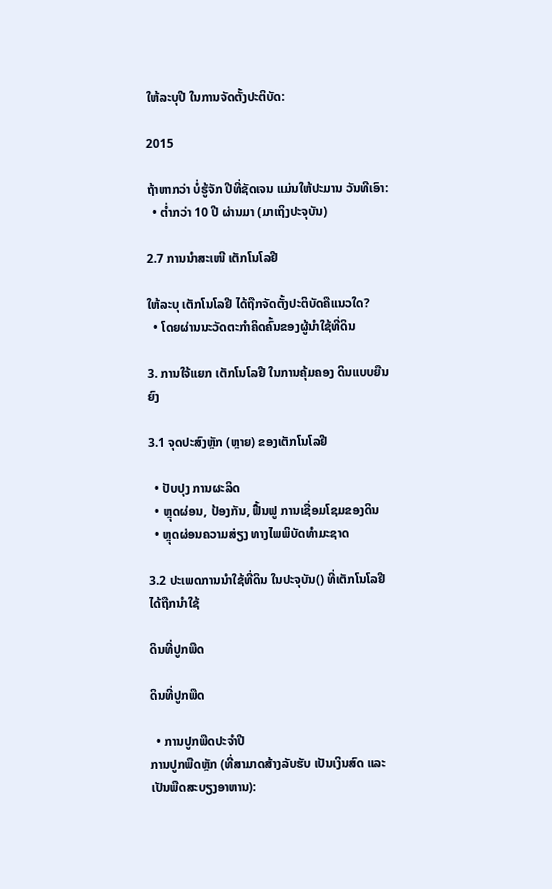ໃຫ້ລະບຸປີ ໃນການຈັດຕັ້ງປະຕິບັດ:

2015

ຖ້າຫາກວ່າ ບໍ່ຮູ້ຈັກ ປີທີ່ຊັດເຈນ ແມ່ນໃຫ້ປະມານ ວັນທີເອົາ:
  • ຕໍ່າກວ່າ 10 ປີ ຜ່ານມາ (ມາເຖິງປະຈຸບັນ)

2.7 ການນໍາສະເໜີ ເຕັກໂນໂລຢີ

ໃຫ້ລະບຸ ເຕັກໂນໂລຢີ ໄດ້ຖືກຈັດຕັ້ງປະຕິບັດຄືແນວໃດ?
  • ໂດຍຜ່ານນະວັດຕະກໍາຄິດຄົ້ນຂອງຜູ້ນໍາໃຊ້ທີ່ດິນ

3. ການໃຈ້ແຍກ ເຕັກໂນໂລຢີ ໃນການຄຸ້ມຄອງ ດິນແບບຍືນຍົງ

3.1 ຈຸດປະສົງຫຼັກ (ຫຼາຍ) ຂອງເຕັກໂນໂລຢີ

  • ປັບປຸງ ການຜະລິດ
  • ຫຼຸດຜ່ອນ, ປ້ອງກັນ, ຟື້ນຟູ ການເຊື່ອມໂຊມຂອງດິນ
  • ຫຼຸດຜ່ອນຄວາມສ່ຽງ ທາງໄພພິບັດທໍາມະຊາດ

3.2 ປະເພດການນໍາໃຊ້ທີ່ດິນ ໃນປະຈຸບັນ() ທີ່ເຕັກໂນໂລຢີ ໄດ້ຖືກນໍາໃຊ້

ດິນທີ່ປູກພືດ

ດິນທີ່ປູກພືດ

  • ການປູກພືດປະຈໍາປີ
ການປູກພືດຫຼັກ (ທີ່ສາມາດສ້າງລັບຮັບ ເປັນເງິນສົດ ແລະ ເປັນພືດສະບຽງອາຫານ):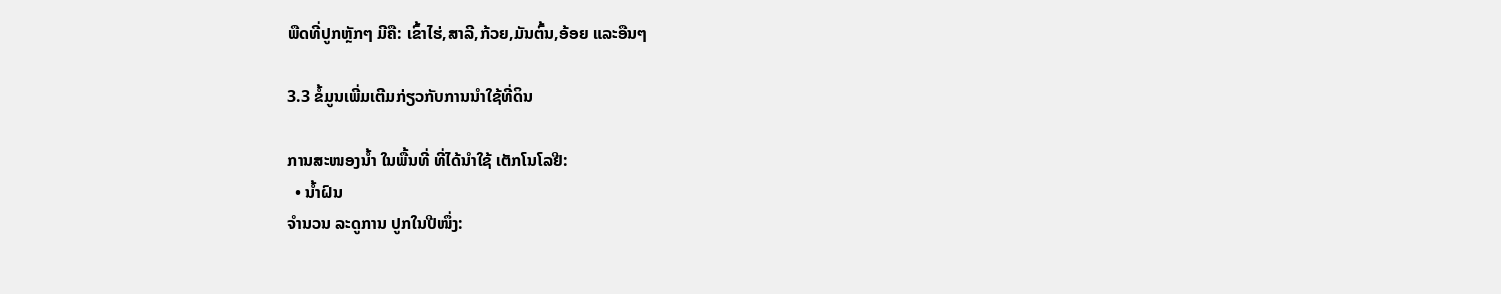ພືດທີ່ປູກຫັຼກໆ ມີຄື: ເຂົ້າໄຮ່,ສາລີ,ກ້ວຍ,ມັນຕົ້ນ,ອ້ອຍ ແລະອືນໆ

3.3 ຂໍ້ມູນເພີ່ມເຕີມກ່ຽວກັບການນໍາໃຊ້ທີ່ດິນ

ການສະໜອງນໍ້າ ໃນພື້ນທີ່ ທີ່ໄດ້ນໍາໃຊ້ ເຕັກໂນໂລຢີ:
  • ນໍ້າຝົນ
ຈໍານວນ ລະດູການ ປູກໃນປີໜຶ່ງ: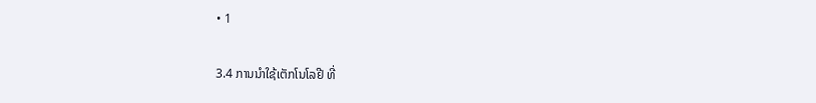• 1

3.4 ການນໍາໃຊ້ເຕັກໂນໂລຢີ ທີ່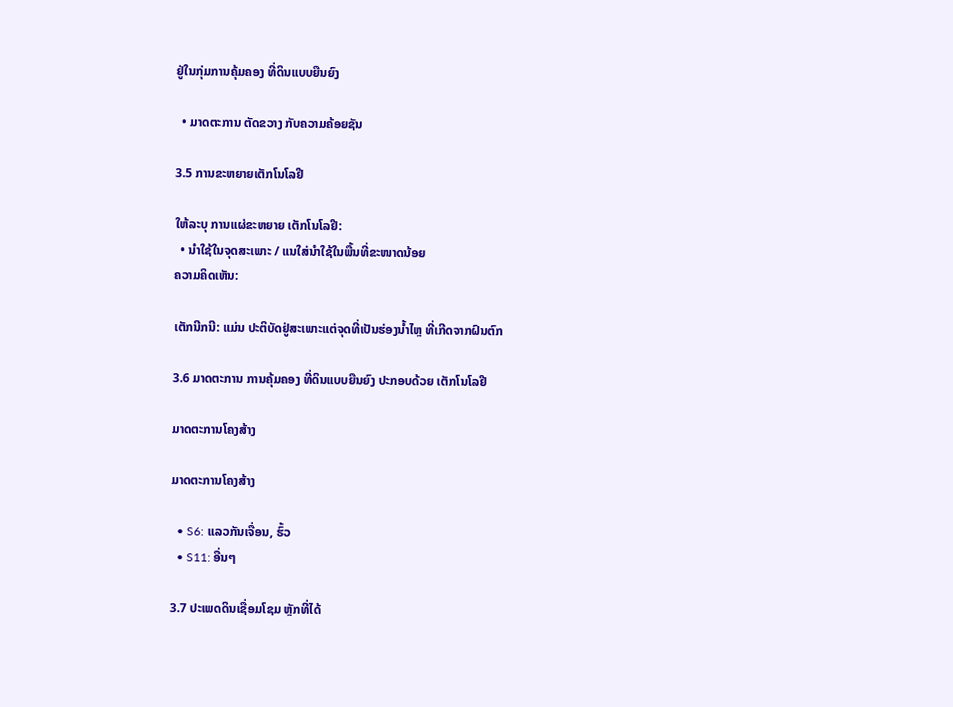ຢູ່ໃນກຸ່ມການຄຸ້ມຄອງ ທີ່ດິນແບບຍືນຍົງ

  • ມາດຕະການ ຕັດຂວາງ ກັບຄວາມຄ້ອຍຊັນ

3.5 ການຂະຫຍາຍເຕັກໂນໂລຢີ

ໃຫ້ລະບຸ ການແຜ່ຂະຫຍາຍ ເຕັກໂນໂລຢີ:
  • ນໍາໃຊ້ໃນຈຸດສະເພາະ / ແນໃສ່ນໍາໃຊ້ໃນພື້ນທີ່ຂະໜາດນ້ອຍ
ຄວາມຄິດເຫັນ:

ເຕັກນີກນີ: ແມ່ນ ປະຕິບັດຢູ່ສະເພາະແຕ່ຈຸດທີ່ເປັນຮ່ອງນ້ຳໄຫຼ ທີ່ເກີດຈາກຝົນຕົກ

3.6 ມາດຕະການ ການຄຸ້ມຄອງ ທີ່ດິນແບບຍືນຍົງ ປະກອບດ້ວຍ ເຕັກໂນໂລຢີ

ມາດຕະການໂຄງສ້າງ

ມາດຕະການໂຄງສ້າງ

  • S6: ແລວກັນເຈື່ອນ, ຮົ້ວ
  • S11: ອື່ນໆ

3.7 ປະເພດດິນເຊື່ອມໂຊມ ຫຼັກທີ່ໄດ້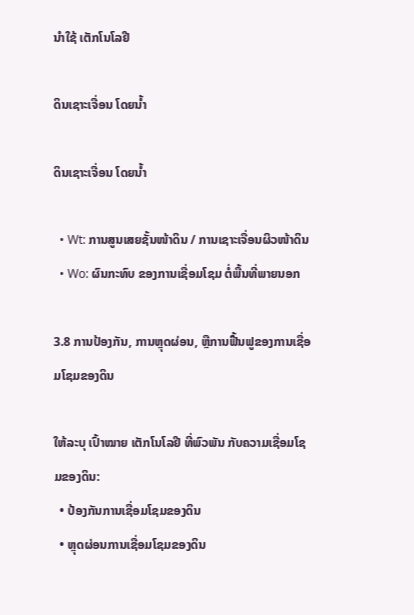ນໍາໃຊ້ ເຕັກໂນໂລຢີ

ດິນເຊາະເຈື່ອນ ໂດຍນໍ້າ

ດິນເຊາະເຈື່ອນ ໂດຍນໍ້າ

  • Wt: ການສູນເສຍຊັ້ນໜ້າດິນ / ການເຊາະເຈື່ອນຜິວໜ້າດິນ
  • Wo: ຜົນກະທົບ ຂອງການເຊື່ອມໂຊມ ຕໍ່ພື້ນທີ່ພາຍນອກ

3.8 ການປ້ອງກັນ, ການຫຼຸດຜ່ອນ, ຫຼືການຟື້ນຟູຂອງການເຊື່ອມໂຊມຂອງດິນ

ໃຫ້ລະບຸ ເປົ້າໝາຍ ເຕັກໂນໂລຢີ ທີ່ພົວພັນ ກັບຄວາມເຊື່ອມໂຊມຂອງດິນ:
  • ປ້ອງກັນການເຊື່ອມໂຊມຂອງດິນ
  • ຫຼຸດຜ່ອນການເຊື່ອມໂຊມຂອງດິນ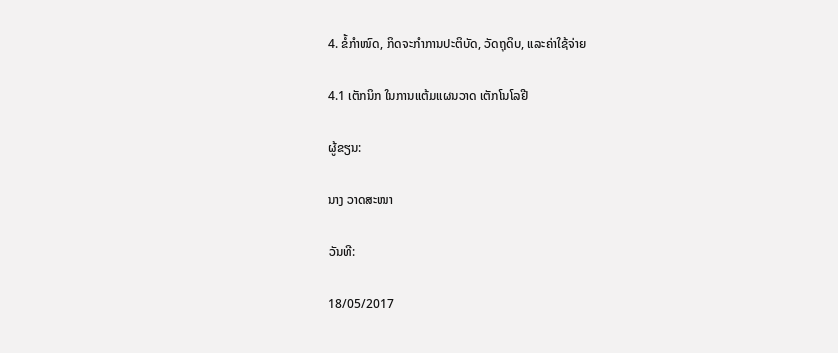4. ຂໍ້ກໍາໜົດ, ກິດຈະກໍາການປະຕິບັດ, ວັດຖຸດິບ, ແລະຄ່າໃຊ້ຈ່າຍ

4.1 ເຕັກນິກ ໃນການແຕ້ມແຜນວາດ ເຕັກໂນໂລຢີ

ຜູ້ຂຽນ:

ນາງ ວາດສະໜາ

ວັນທີ:

18/05/2017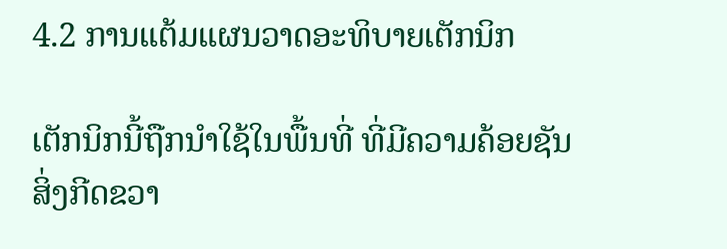4.2 ການແຕ້ມແຜນວາດອະທິບາຍເຕັກນິກ

ເຕັກນິກນີ້ຖືກນໍາໃຊ້ໃນພື້ນທີ່ ທີ່ມີຄວາມຄ້ອຍຊັນ
ສິ່ງກີດຂວາ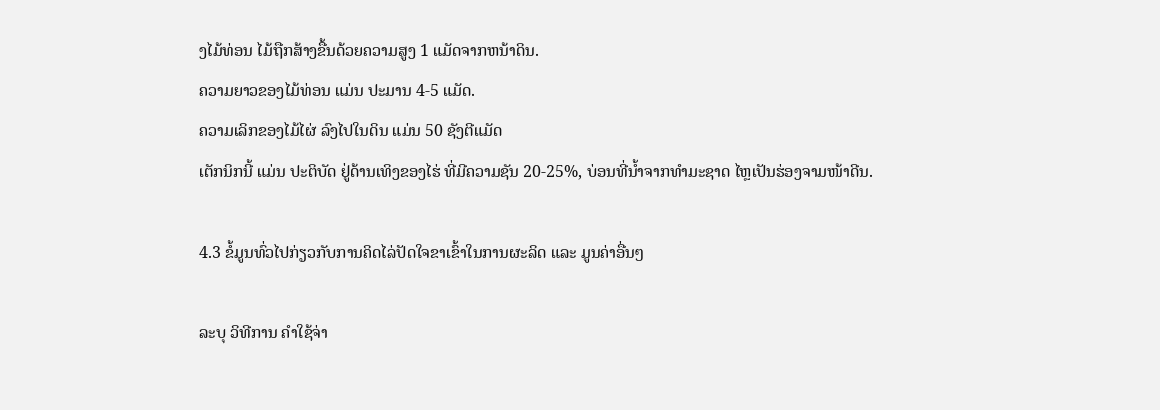ງໄມ້ທ່ອນ ໄມ້ຖືກສ້າງຂື້ນດ້ວຍຄວາມສູງ 1 ແມັດຈາກຫນ້າດິນ.
ຄວາມຍາວຂອງໄມ້ທ່ອນ ແມ່ນ ປະມານ 4-5 ແມັດ.
ຄວາມເລິກຂອງໄມ້ໄຜ່ ລົງໄປໃນດິນ ແມ່ນ 50 ຊັງຕີແມັດ
ເຕັກນິກນີ້ ແມ່ນ ປະຕິບັດ ຢູ່ດ້ານເທິງຂອງໄຮ່ ທີ່ມີຄວາມຊັນ 20-25%, ບ່ອນທີ່ນ້ຳຈາກທໍາມະຊາດ ໄຫຼເປັນຮ່ອງຈາມໜ້າດີນ.

4.3 ຂໍ້ມູນທົ່ວໄປກ່ຽວກັບການຄິດໄລ່ປັດໃຈຂາເຂົ້າໃນການຜະລິດ ແລະ ມູນຄ່າອື່ນໆ

ລະບຸ ວິທີການ ຄຳໃຊ້ຈ່າ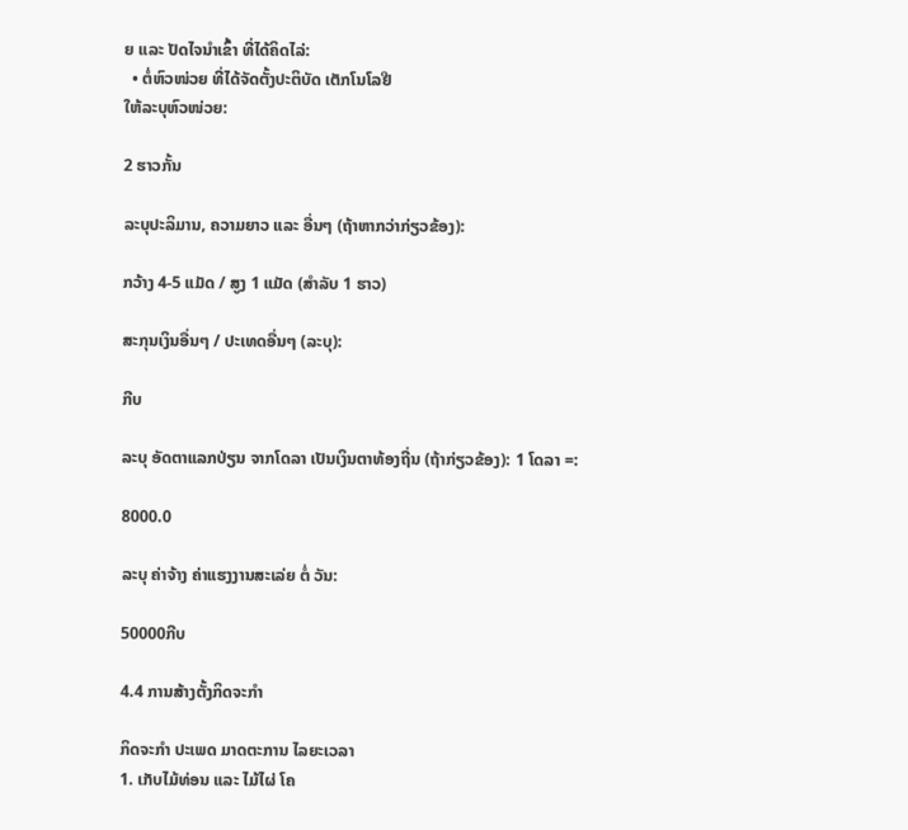ຍ ແລະ ປັດໄຈນໍາເຂົ້າ ທີ່ໄດ້ຄິດໄລ່:
  • ຕໍ່ຫົວໜ່ວຍ ທີ່ໄດ້ຈັດຕັ້ງປະຕິບັດ ເຕັກໂນໂລຢີ
ໃຫ້ລະບຸຫົວໜ່ວຍ:

2 ຮາວກັ້ນ

ລະບຸປະລິມານ, ຄວາມຍາວ ແລະ ອື່ນໆ (ຖ້າຫາກວ່າກ່ຽວຂ້ອງ):

ກວ້າງ 4-5 ແມັດ / ສູງ 1 ແມັດ (ສຳລັບ 1 ຮາວ)

ສະກຸນເງິນອື່ນໆ / ປະເທດອື່ນໆ (ລະບຸ):

ກີບ

ລະບຸ ອັດຕາແລກປ່ຽນ ຈາກໂດລາ ເປັນເງິນຕາທ້ອງຖີ່ນ (ຖ້າກ່ຽວຂ້ອງ): 1 ໂດລາ =:

8000.0

ລະບຸ ຄ່າຈ້າງ ຄ່າແຮງງານສະເລ່ຍ ຕໍ່ ວັນ:

50000ກີບ

4.4 ການສ້າງຕັ້ງກິດຈະກໍາ

ກິດຈະກໍາ ປະເພດ ມາດຕະການ ໄລຍະເວລາ
1. ເກັບໄມ້ທ່ອນ ແລະ ໄມ້ໄຜ່ ໂຄ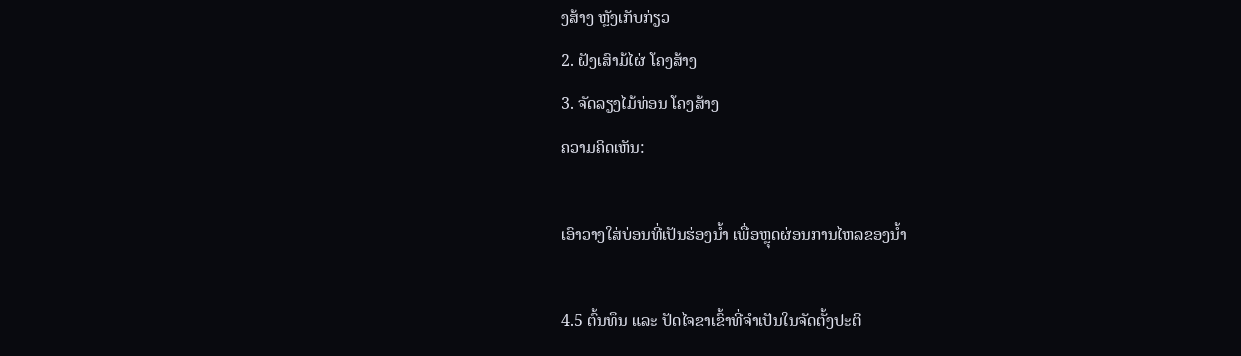ງສ້າງ ຫຼັງເກັບກ່ຽວ
2. ຝັງເສົາມ້ໄຜ່ ໂຄງສ້າງ
3. ຈັດລຽງໄມ້ທ່ອນ ໂຄງສ້າງ
ຄວາມຄິດເຫັນ:

ເອົາວາງໃສ່ບ່ອນທີ່ເປັນຮ່ອງນ້ຳ ເພື່ອຫຼຸດຜ່ອນການໄຫລຂອງນ້ຳ

4.5 ຕົ້ນທຶນ ແລະ ປັດໄຈຂາເຂົ້າທີ່ຈໍາເປັນໃນຈັດຕັ້ງປະຕິ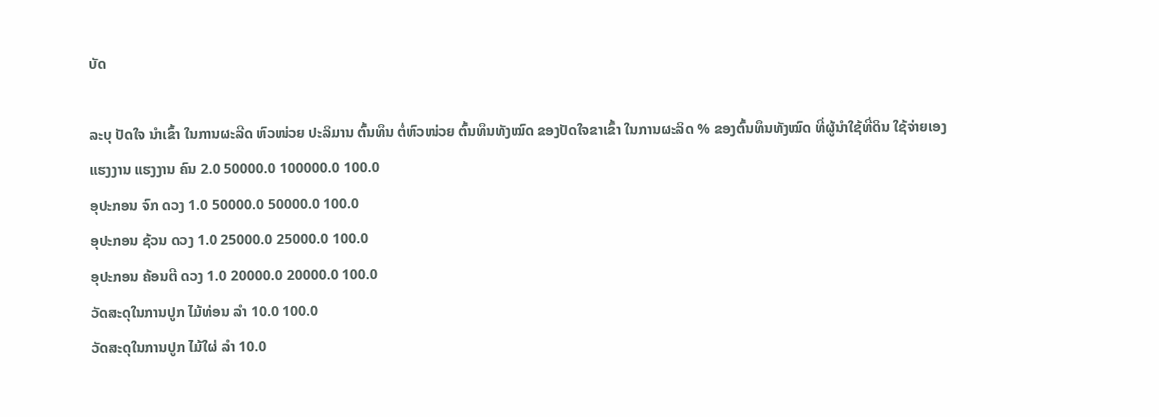ບັດ

ລະບຸ ປັດໃຈ ນໍາເຂົ້າ ໃນການຜະລີດ ຫົວໜ່ວຍ ປະລິມານ ຕົ້ນທຶນ ຕໍ່ຫົວໜ່ວຍ ຕົ້ນທຶນທັງໝົດ ຂອງປັດໃຈຂາເຂົ້າ ໃນການຜະລິດ % ຂອງຕົ້ນທຶນທັງໝົດ ທີ່ຜູ້ນໍາໃຊ້ທີ່ດິນ ໃຊ້ຈ່າຍເອງ
ແຮງງານ ແຮງງານ ຄົນ 2.0 50000.0 100000.0 100.0
ອຸປະກອນ ຈົກ ດວງ 1.0 50000.0 50000.0 100.0
ອຸປະກອນ ຊ້ວນ ດວງ 1.0 25000.0 25000.0 100.0
ອຸປະກອນ ຄ້ອນຕີ ດວງ 1.0 20000.0 20000.0 100.0
ວັດສະດຸໃນການປູກ ໄມ້ທ່ອນ ລຳ 10.0 100.0
ວັດສະດຸໃນການປູກ ໄມ້ໃຜ່ ລຳ 10.0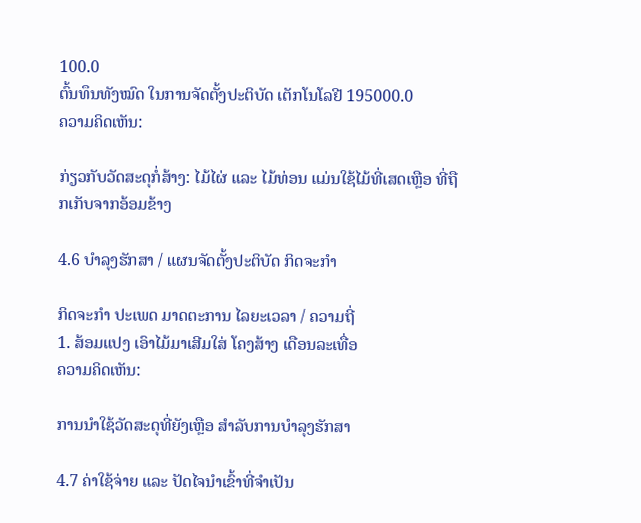100.0
ຕົ້ນທຶນທັງໝົດ ໃນການຈັດຕັ້ງປະຕິບັດ ເຕັກໂນໂລຢີ 195000.0
ຄວາມຄິດເຫັນ:

ກ່ຽວກັບວັດສະດຸກໍ່ສ້າງ: ໄມ້ໄຜ່ ແລະ ໄມ້ທ່ອນ ແມ່ນໃຊ້ໄມ້ທີ່ເສດເຫຼືອ ທີ່ຖືກເກັບຈາກອ້ອມຂ້າງ

4.6 ບໍາລຸງຮັກສາ / ແຜນຈັດຕັ້ງປະຕິບັດ ກິດຈະກໍາ

ກິດຈະກໍາ ປະເພດ ມາດຕະການ ໄລຍະເວລາ / ຄວາມຖີ່
1. ສ້ອມແປງ ເອົາໄມ້ມາເສີມໃສ່ ໂຄງສ້າງ ເດືອນລະເທື່ອ
ຄວາມຄິດເຫັນ:

ການນໍາໃຊ້ວັດສະດຸທີ່ຍັງເຫຼືອ ສໍາລັບການບໍາລຸງຮັກສາ

4.7 ຄ່າໃຊ້ຈ່າຍ ແລະ ປັດໄຈນໍາເຂົ້າທີ່ຈໍາເປັນ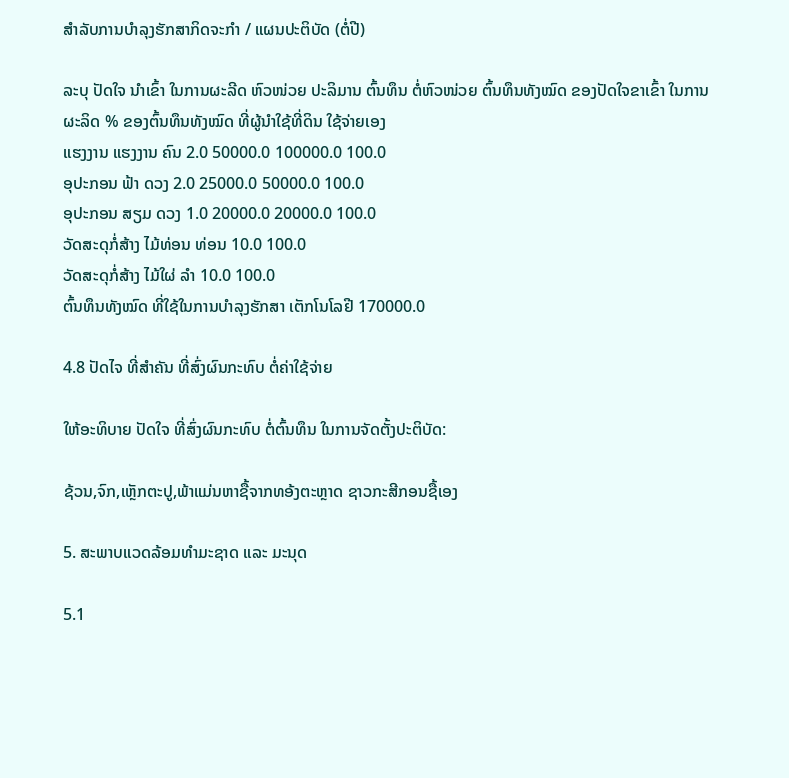ສໍາລັບການບໍາລຸງຮັກສາກິດຈະກໍາ / ແຜນປະຕິບັດ (ຕໍ່ປີ)

ລະບຸ ປັດໃຈ ນໍາເຂົ້າ ໃນການຜະລີດ ຫົວໜ່ວຍ ປະລິມານ ຕົ້ນທຶນ ຕໍ່ຫົວໜ່ວຍ ຕົ້ນທຶນທັງໝົດ ຂອງປັດໃຈຂາເຂົ້າ ໃນການຜະລິດ % ຂອງຕົ້ນທຶນທັງໝົດ ທີ່ຜູ້ນໍາໃຊ້ທີ່ດິນ ໃຊ້ຈ່າຍເອງ
ແຮງງານ ແຮງງານ ຄົນ 2.0 50000.0 100000.0 100.0
ອຸປະກອນ ຟ້າ ດວງ 2.0 25000.0 50000.0 100.0
ອຸປະກອນ ສຽມ ດວງ 1.0 20000.0 20000.0 100.0
ວັດສະດຸກໍ່ສ້າງ ໄມ້ທ່ອນ ທ່ອນ 10.0 100.0
ວັດສະດຸກໍ່ສ້າງ ໄມ້ໃຜ່ ລຳ 10.0 100.0
ຕົ້ນທຶນທັງໝົດ ທີ່ໃຊ້ໃນການບໍາລຸງຮັກສາ ເຕັກໂນໂລຢີ 170000.0

4.8 ປັດໄຈ ທີ່ສໍາຄັນ ທີ່ສົ່ງຜົນກະທົບ ຕໍ່ຄ່າໃຊ້ຈ່າຍ

ໃຫ້ອະທິບາຍ ປັດໃຈ ທີ່ສົ່ງຜົນກະທົບ ຕໍ່ຕົ້ນທຶນ ໃນການຈັດຕັ້ງປະຕິບັດ:

ຊ້ວນ,ຈົກ,ເຫັຼກຕະປູ,ພ້າແມ່ນຫາຊື້ຈາກທອ້ງຕະຫຼາດ ຊາວກະສີກອນຊື້ເອງ

5. ສະພາບແວດລ້ອມທໍາມະຊາດ ແລະ ມະນຸດ

5.1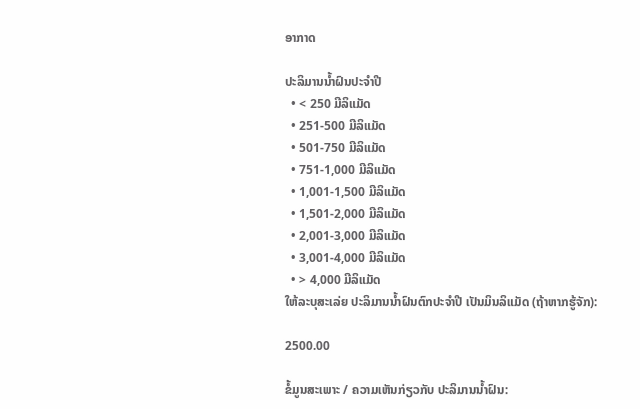ອາກາດ

ປະລິມານນໍ້າຝົນປະຈໍາປີ
  • < 250 ມີລິແມັດ
  • 251-500 ມີລິແມັດ
  • 501-750 ມີລິແມັດ
  • 751-1,000 ມີລິແມັດ
  • 1,001-1,500 ມີລິແມັດ
  • 1,501-2,000 ມີລິແມັດ
  • 2,001-3,000 ມີລິແມັດ
  • 3,001-4,000 ມີລິແມັດ
  • > 4,000 ມີລິແມັດ
ໃຫ້ລະບຸສະເລ່ຍ ປະລິມານນໍ້າຝົນຕົກປະຈໍາປີ ເປັນມິນລິແມັດ (ຖ້າຫາກຮູ້ຈັກ):

2500.00

ຂໍ້ມູນສະເພາະ / ຄວາມເຫັນກ່ຽວກັບ ປະລິມານນໍ້າຝົນ: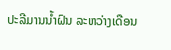ປະລີມານນ້ຳຝົນ ລະຫວ່າງເດືອນ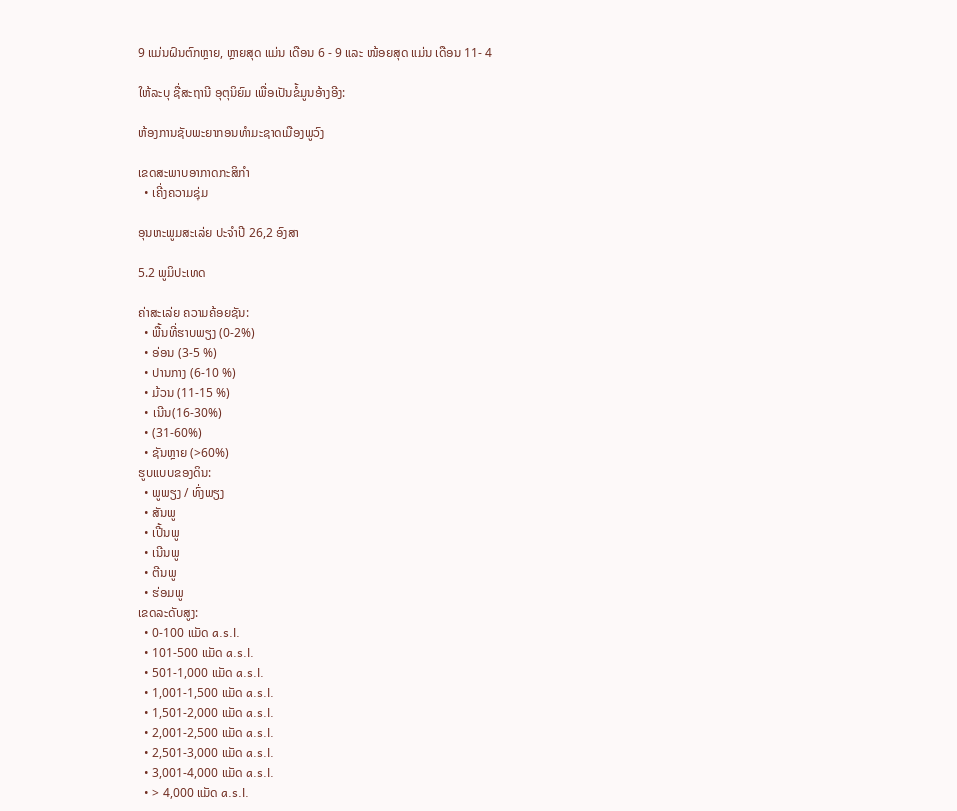9 ແມ່ນຝົນຕົກຫຼາຍ, ຫຼາຍສຸດ ແມ່ນ ເດືອນ 6 - 9 ແລະ ໜ້ອຍສຸດ ແມ່ນ ເດືອນ 11- 4

ໃຫ້ລະບຸ ຊື່ສະຖານີ ອຸຕຸນິຍົມ ເພື່ອເປັນຂໍ້ມູນອ້າງອີງ:

ຫ້ອງການຊັບພະຍາກອນທຳມະຊາດເມືອງພູວົງ

ເຂດສະພາບອາກາດກະສິກໍາ
  • ເຄີ່ງຄວາມຊຸ່ມ

ອຸນຫະພູມສະເລ່ຍ ປະຈຳປີ 26,2 ອົງສາ

5.2 ພູມິປະເທດ

ຄ່າສະເລ່ຍ ຄວາມຄ້ອຍຊັນ:
  • ພື້ນທີ່ຮາບພຽງ (0-2%)
  • ອ່ອນ (3-5 %)
  • ປານກາງ (6-10 %)
  • ມ້ວນ (11-15 %)
  • ເນີນ(16-30%)
  • (31-60%)
  • ຊັນຫຼາຍ (>60%)
ຮູບແບບຂອງດິນ:
  • ພູພຽງ / ທົ່ງພຽງ
  • ສັນພູ
  • ເປີ້ນພູ
  • ເນີນພູ
  • ຕີນພູ
  • ຮ່ອມພູ
ເຂດລະດັບສູງ:
  • 0-100 ແມັດ a.s.l.
  • 101-500 ແມັດ a.s.l.
  • 501-1,000 ແມັດ a.s.l.
  • 1,001-1,500 ແມັດ a.s.l.
  • 1,501-2,000 ແມັດ a.s.l.
  • 2,001-2,500 ແມັດ a.s.l.
  • 2,501-3,000 ແມັດ a.s.l.
  • 3,001-4,000 ແມັດ a.s.l.
  • > 4,000 ແມັດ a.s.l.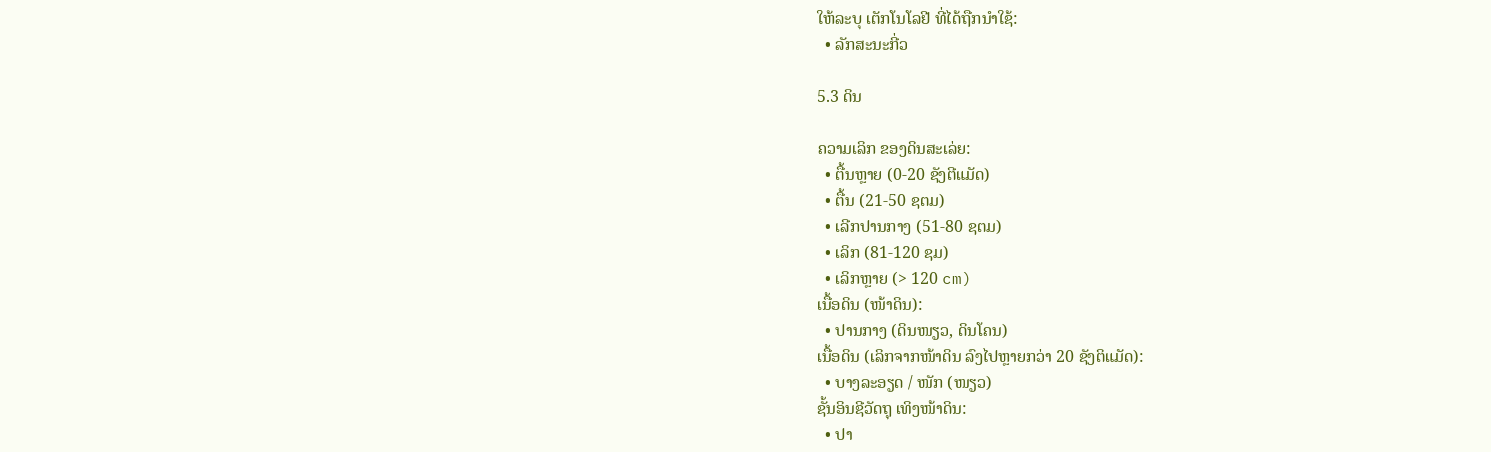ໃຫ້ລະບຸ ເຕັກໂນໂລຢີ ທີ່ໄດ້ຖືກນຳໃຊ້:
  • ລັກສະນະກີ່ວ

5.3 ດິນ

ຄວາມເລິກ ຂອງດິນສະເລ່ຍ:
  • ຕື້ນຫຼາຍ (0-20 ຊັງຕີແມັດ)
  • ຕື້ນ (21-50 ຊຕມ)
  • ເລີກປານກາງ (51-80 ຊຕມ)
  • ເລິກ (81-120 ຊມ)
  • ເລິກຫຼາຍ (> 120 cm)
ເນື້ອດິນ (ໜ້າດິນ):
  • ປານກາງ (ດິນໜຽວ, ດິນໂຄນ)
ເນື້ອດິນ (ເລິກຈາກໜ້າດິນ ລົງໄປຫຼາຍກວ່າ 20 ຊັງຕິແມັດ):
  • ບາງລະອຽດ / ໜັກ (ໜຽວ)
ຊັ້ນອິນຊີວັດຖຸ ເທິງໜ້າດິນ:
  • ປາ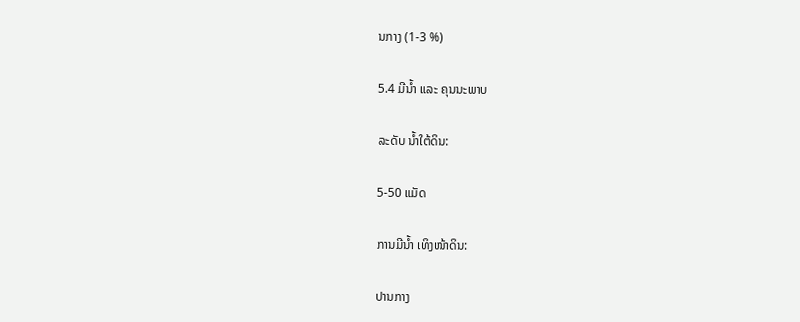ນກາງ (1-3 %)

5.4 ມີນໍ້າ ແລະ ຄຸນນະພາບ

ລະດັບ ນໍ້າໃຕ້ດິນ:

5-50 ແມັດ

ການມີນໍ້າ ເທິງໜ້າດິນ:

ປານກາງ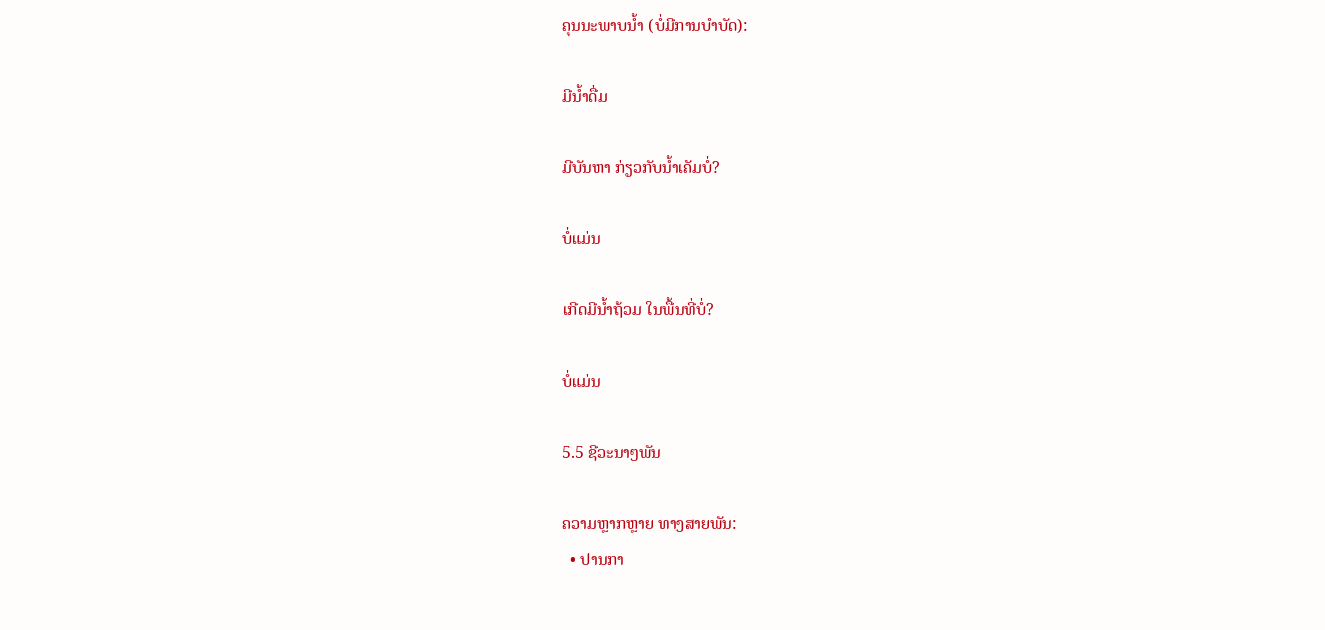ຄຸນນະພາບນໍ້າ (ບໍ່ມີການບໍາບັດ):

ມີນໍ້າດື່ມ

ມີບັນຫາ ກ່ຽວກັບນໍ້າເຄັມບໍ່?

ບໍ່ແມ່ນ

ເກີດມີນໍ້າຖ້ວມ ໃນພື້ນທີ່ບໍ່?

ບໍ່ແມ່ນ

5.5 ຊີວະນາໆພັນ

ຄວາມຫຼາກຫຼາຍ ທາງສາຍພັນ:
  • ປານກາ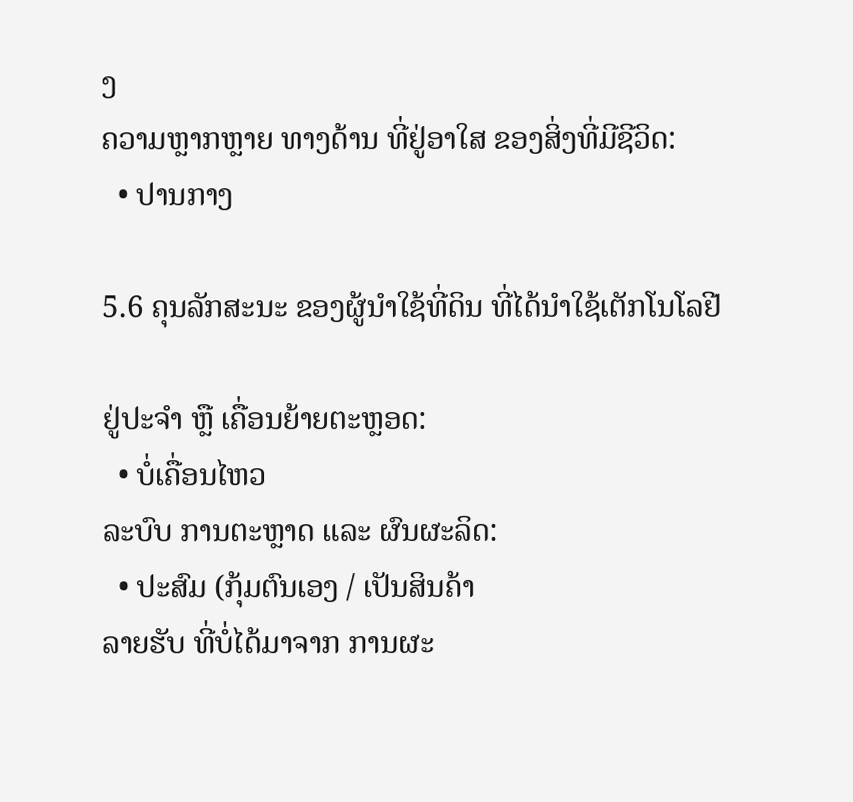ງ
ຄວາມຫຼາກຫຼາຍ ທາງດ້ານ ທີ່ຢູ່ອາໃສ ຂອງສິ່ງທີ່ມີຊີວິດ:
  • ປານກາງ

5.6 ຄຸນລັກສະນະ ຂອງຜູ້ນໍາໃຊ້ທີ່ດິນ ທີ່ໄດ້ນໍາໃຊ້ເຕັກໂນໂລຢີ

ຢູ່ປະຈຳ ຫຼື ເຄື່ອນຍ້າຍຕະຫຼອດ:
  • ບໍ່ເຄື່ອນໄຫວ
ລະບົບ ການຕະຫຼາດ ແລະ ຜົນຜະລິດ:
  • ປະສົມ (ກຸ້ມຕົນເອງ / ເປັນສິນຄ້າ
ລາຍຮັບ ທີ່ບໍ່ໄດ້ມາຈາກ ການຜະ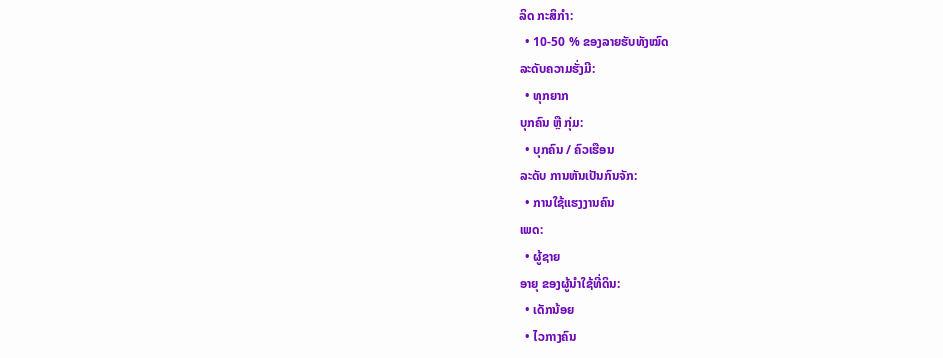ລິດ ກະສິກໍາ:
  • 10-50 % ຂອງລາຍຮັບທັງໝົດ
ລະດັບຄວາມຮັ່ງມີ:
  • ທຸກຍາກ
ບຸກຄົນ ຫຼື ກຸ່ມ:
  • ບຸກຄົນ / ຄົວເຮືອນ
ລະດັບ ການຫັນເປັນກົນຈັກ:
  • ການໃຊ້ແຮງງານຄົນ
ເພດ:
  • ຜູ້ຊາຍ
ອາຍຸ ຂອງຜູ້ນໍາໃຊ້ທີ່ດິນ:
  • ເດັກນ້ອຍ
  • ໄວກາງຄົນ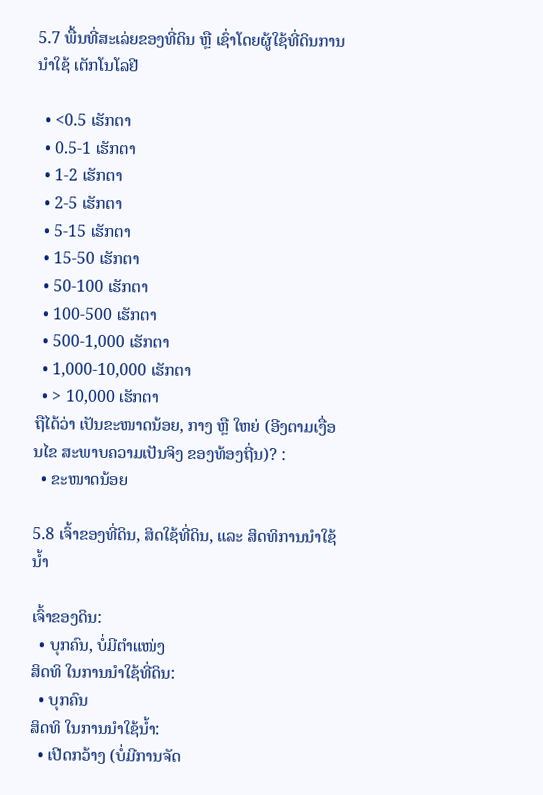5.7 ພື້ນທີ່ສະເລ່ຍຂອງທີ່ດິນ ຫຼື ເຊົ່າໂດຍຜູ້ໃຊ້ທີ່ດິນການນໍາໃຊ້ ເຕັກໂນໂລຢີ

  • <0.5 ເຮັກຕາ
  • 0.5-1 ເຮັກຕາ
  • 1-2 ເຮັກຕາ
  • 2-5 ເຮັກຕາ
  • 5-15 ເຮັກຕາ
  • 15-50 ເຮັກຕາ
  • 50-100 ເຮັກຕາ
  • 100-500 ເຮັກຕາ
  • 500-1,000 ເຮັກຕາ
  • 1,000-10,000 ເຮັກຕາ
  • > 10,000 ເຮັກຕາ
ຖືໄດ້ວ່າ ເປັນຂະໜາດນ້ອຍ, ກາງ ຫຼື ໃຫຍ່ (ອີງຕາມເງື່ອນໄຂ ສະພາບຄວາມເປັນຈິງ ຂອງທ້ອງຖີ່ນ)? :
  • ຂະໜາດນ້ອຍ

5.8 ເຈົ້າຂອງທີ່ດິນ, ສິດໃຊ້ທີ່ດິນ, ແລະ ສິດທິການນໍາໃຊ້ນໍ້າ

ເຈົ້າຂອງດິນ:
  • ບຸກຄົນ, ບໍ່ມີຕໍາແໜ່ງ
ສິດທິ ໃນການນໍາໃຊ້ທີ່ດິນ:
  • ບຸກຄົນ
ສິດທິ ໃນການນໍາໃຊ້ນໍ້າ:
  • ເປີດກວ້າງ (ບໍ່ມີການຈັດ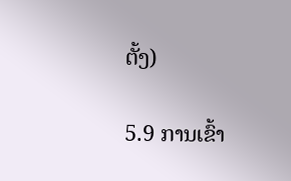ຕັ້ງ)

5.9 ການເຂົ້າ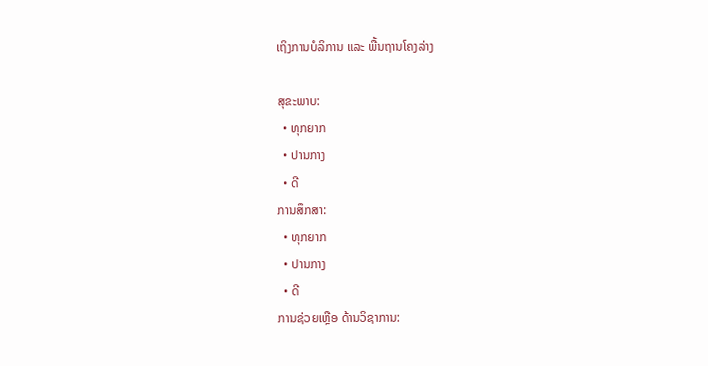ເຖິງການບໍລິການ ແລະ ພື້ນຖານໂຄງລ່າງ

ສຸຂະພາບ:
  • ທຸກຍາກ
  • ປານກາງ
  • ດີ
ການສຶກສາ:
  • ທຸກຍາກ
  • ປານກາງ
  • ດີ
ການຊ່ວຍເຫຼືອ ດ້ານວິຊາການ: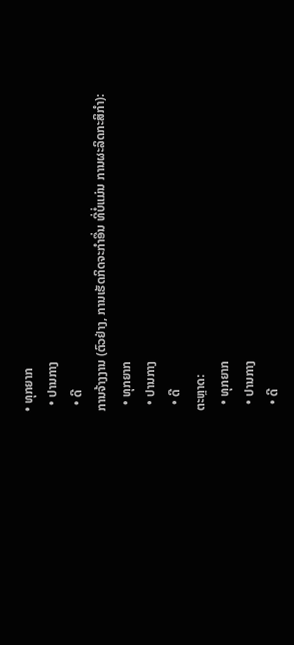• ທຸກຍາກ
  • ປານກາງ
  • ດີ
ການຈ້າງງານ (ຕົວຢ່າງ, ການເຮັດກິດຈະກໍາອື່ນ ທີ່ບໍ່ແມ່ນ ການຜະລິດກະສິກໍາ):
  • ທຸກຍາກ
  • ປານກາງ
  • ດີ
ຕະຫຼາດ:
  • ທຸກຍາກ
  • ປານກາງ
  • ດີ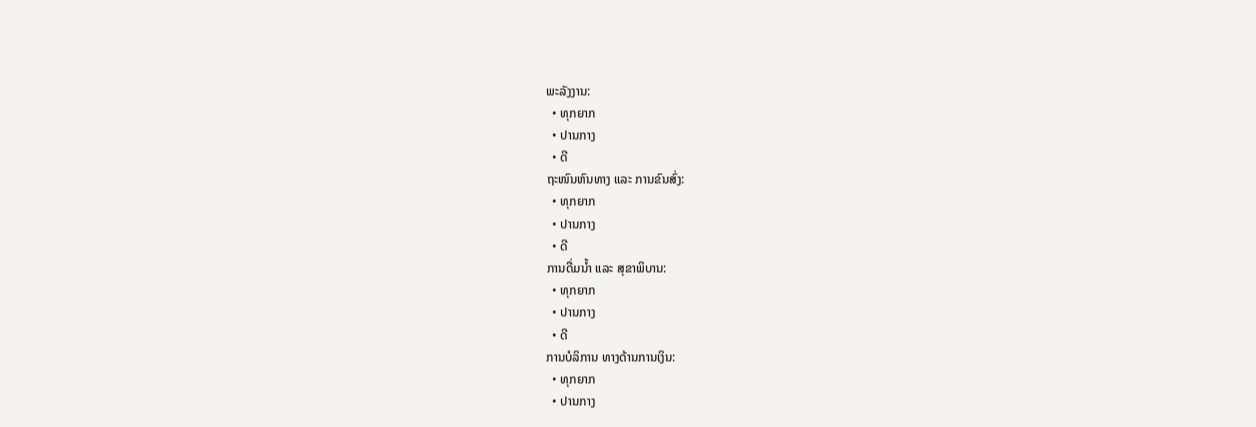ພະລັງງານ:
  • ທຸກຍາກ
  • ປານກາງ
  • ດີ
ຖະໜົນຫົນທາງ ແລະ ການຂົນສົ່ງ:
  • ທຸກຍາກ
  • ປານກາງ
  • ດີ
ການດື່ມນໍ້າ ແລະ ສຸຂາພິບານ:
  • ທຸກຍາກ
  • ປານກາງ
  • ດີ
ການບໍລິການ ທາງດ້ານການເງິນ:
  • ທຸກຍາກ
  • ປານກາງ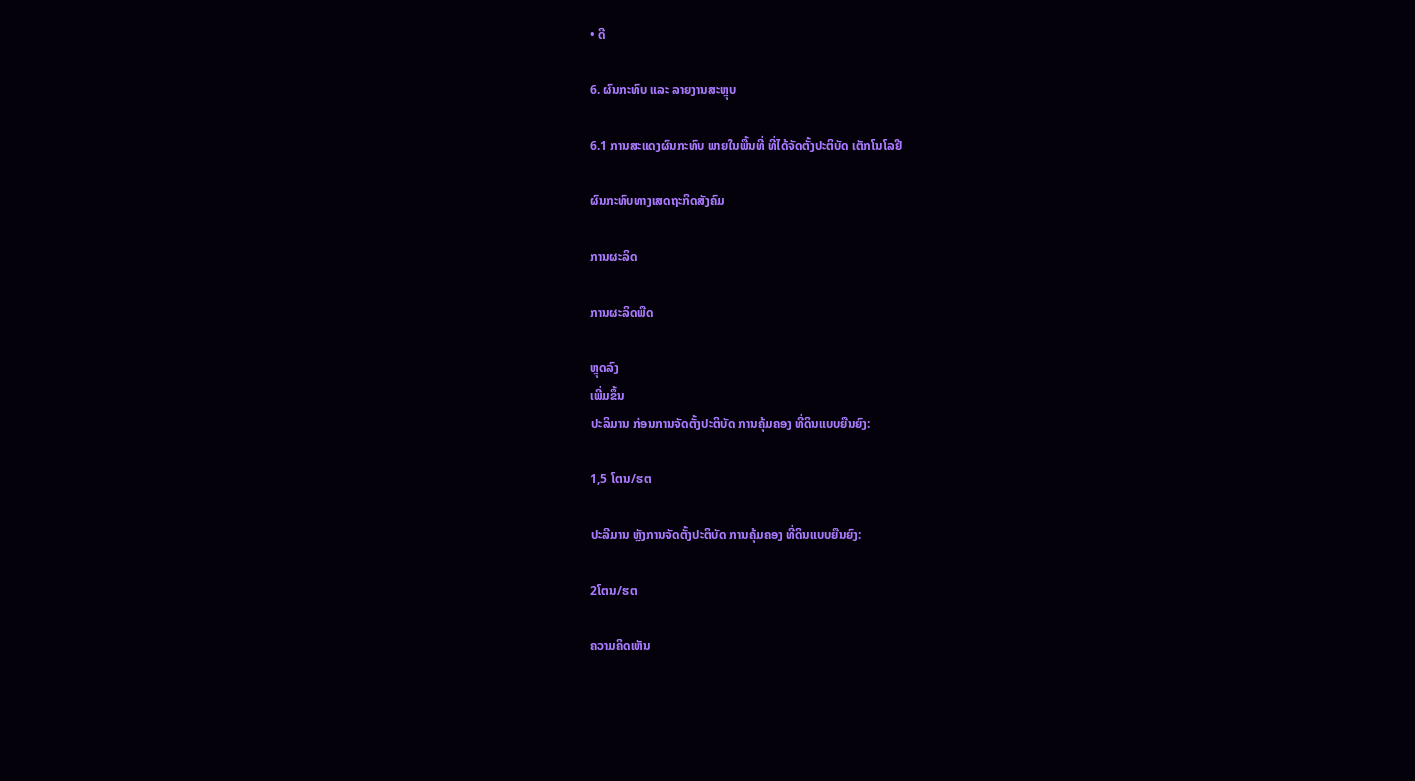• ດີ

6. ຜົນກະທົບ ແລະ ລາຍງານສະຫຼຸບ

6.1 ການສະແດງຜົນກະທົບ ພາຍໃນພື້ນທີ່ ທີ່ໄດ້ຈັດຕັ້ງປະຕິບັດ ເຕັກໂນໂລຢີ

ຜົນກະທົບທາງເສດຖະກິດສັງຄົມ

ການຜະລິດ

ການຜະລິດພືດ

ຫຼຸດລົງ
ເພີ່ມຂຶ້ນ
ປະລິມານ ກ່ອນການຈັດຕັ້ງປະຕິບັດ ການຄຸ້ມຄອງ ທີ່ດິນແບບຍືນຍົງ:

1,5 ໂຕນ/ຮຕ

ປະລີມານ ຫຼັງການຈັດຕັ້ງປະຕິບັດ ການຄຸ້ມຄອງ ທີ່ດິນແບບຍືນຍົງ:

2ໂຕນ/ຮຕ

ຄວາມຄິດເຫັນ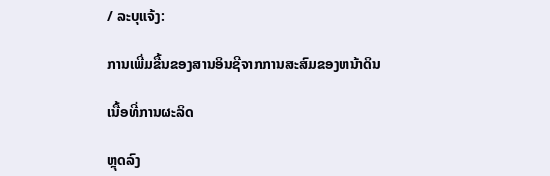/ ລະບຸແຈ້ງ:

ການເພີ່ມຂື້ນຂອງສານອິນຊີຈາກການສະສົມຂອງຫນ້າດິນ

ເນື້ອທີ່ການຜະລິດ

ຫຼຸດລົງ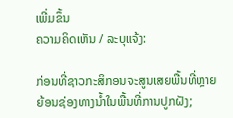ເພີ່ມຂຶ້ນ
ຄວາມຄິດເຫັນ / ລະບຸແຈ້ງ:

ກ່ອນທີ່ຊາວກະສິກອນຈະສູນເສຍພື້ນທີ່ຫຼາຍຍ້ອນຊ່ອງທາງນ້ຳໃນພື້ນທີ່ການປູກຝັງ;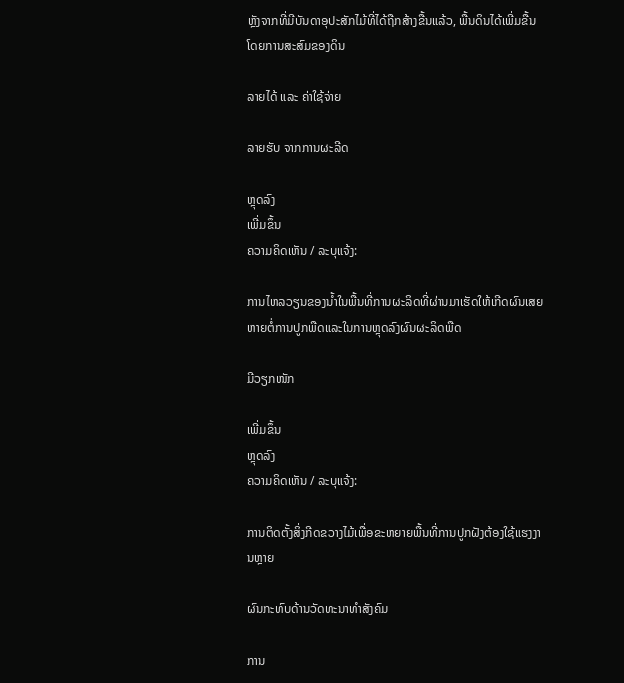ຫຼັງຈາກທີ່ມີບັນດາອຸປະສັກໄມ້ທີ່ໄດ້ຖືກສ້າງຂື້ນແລ້ວ, ພື້ນດິນໄດ້ເພີ່ມຂື້ນໂດຍການສະສົມຂອງດິນ

ລາຍໄດ້ ແລະ ຄ່າໃຊ້ຈ່າຍ

ລາຍຮັບ ຈາກການຜະລີດ

ຫຼຸດລົງ
ເພີ່ມຂຶ້ນ
ຄວາມຄິດເຫັນ / ລະບຸແຈ້ງ:

ການໄຫລວຽນຂອງນ້ຳໃນພື້ນທີ່ການຜະລິດທີ່ຜ່ານມາເຮັດໃຫ້ເກີດຜົນເສຍຫາຍຕໍ່ການປູກພືດແລະໃນການຫຼຸດລົງຜົນຜະລິດພືດ

ມີວຽກໜັກ

ເພີ່ມຂຶ້ນ
ຫຼຸດລົງ
ຄວາມຄິດເຫັນ / ລະບຸແຈ້ງ:

ການຕິດຕັ້ງສິ່ງກີດຂວາງໄມ້ເພື່ອຂະຫຍາຍພື້ນທີ່ການປູກຝັງຕ້ອງໃຊ້ແຮງງານຫຼາຍ

ຜົນກະທົບດ້ານວັດທະນາທໍາສັງຄົມ

ການ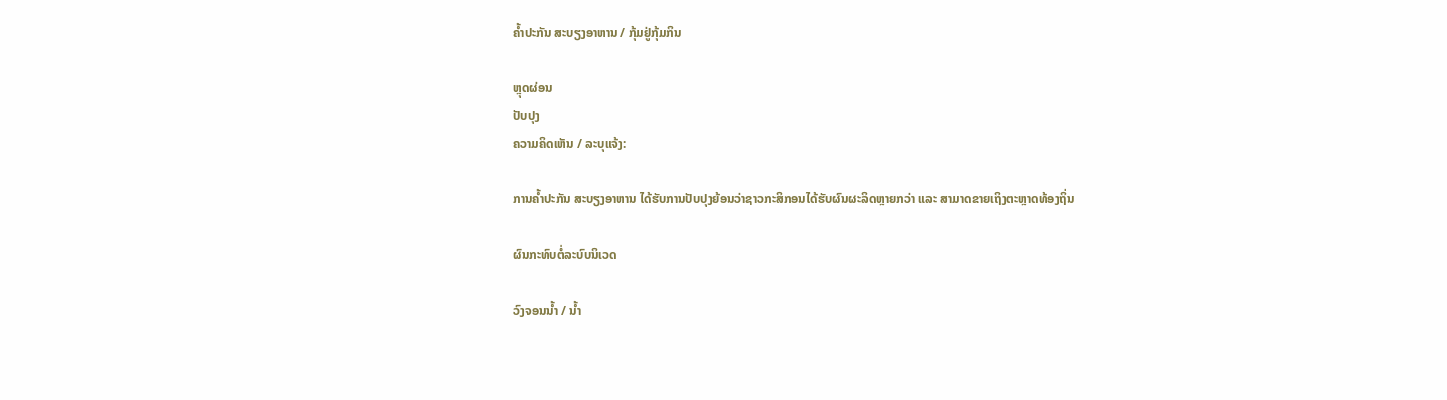ຄໍ້າປະກັນ ສະບຽງອາຫານ / ກຸ້ມຢູ່ກຸ້ມກິນ

ຫຼຸດຜ່ອນ
ປັບປຸງ
ຄວາມຄິດເຫັນ / ລະບຸແຈ້ງ:

ການຄໍ້າປະກັນ ສະບຽງອາຫານ ໄດ້ຮັບການປັບປຸງຍ້ອນວ່າຊາວກະສິກອນໄດ້ຮັບຜົນຜະລິດຫຼາຍກວ່າ ແລະ ສາມາດຂາຍເຖິງຕະຫຼາດທ້ອງຖິ່ນ

ຜົນກະທົບຕໍ່ລະບົບນິເວດ

ວົງຈອນນໍ້າ / ນໍ້າ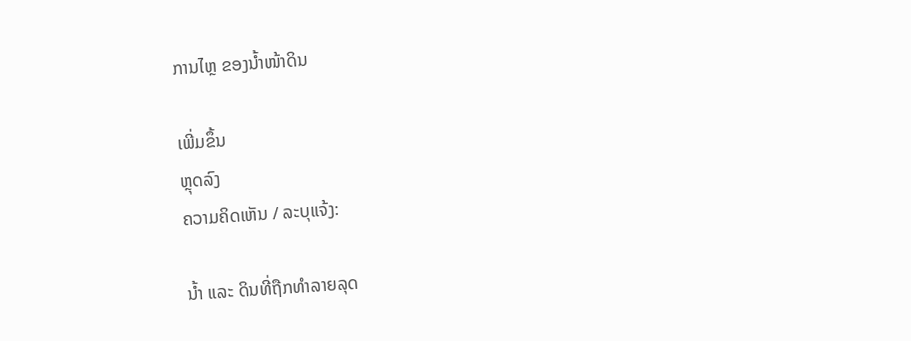ການໄຫຼ ຂອງນໍ້າໜ້າດິນ

ເພີ່ມຂຶ້ນ
ຫຼຸດລົງ
ຄວາມຄິດເຫັນ / ລະບຸແຈ້ງ:

ນ້ຳ ແລະ ດິນທີ່ຖືກທໍາລາຍລຸດ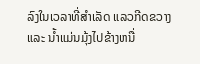ລົງໃນເວລາທີ່ສຳເລັດ ແລວກີດຂວາງ ແລະ ນ້ຳແມ່ນມຸ້ງໄປຂ້າງຫນື່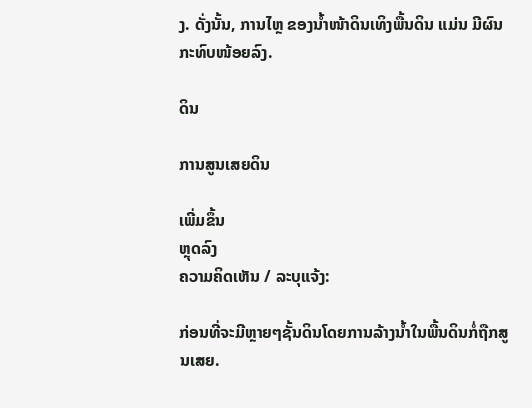ງ. ດັ່ງນັ້ນ, ການໄຫຼ ຂອງນໍ້າໜ້າດິນເທິງພື້ນດິນ ແມ່ນ ມີຜົນກະທົບໜ້ອຍລົງ.

ດິນ

ການສູນເສຍດິນ

ເພີ່ມຂຶ້ນ
ຫຼຸດລົງ
ຄວາມຄິດເຫັນ / ລະບຸແຈ້ງ:

ກ່ອນທີ່ຈະມີຫຼາຍໆຊັ້ນດິນໂດຍການລ້າງນ້ຳໃນພື້ນດິນກໍ່ຖືກສູນເສຍ.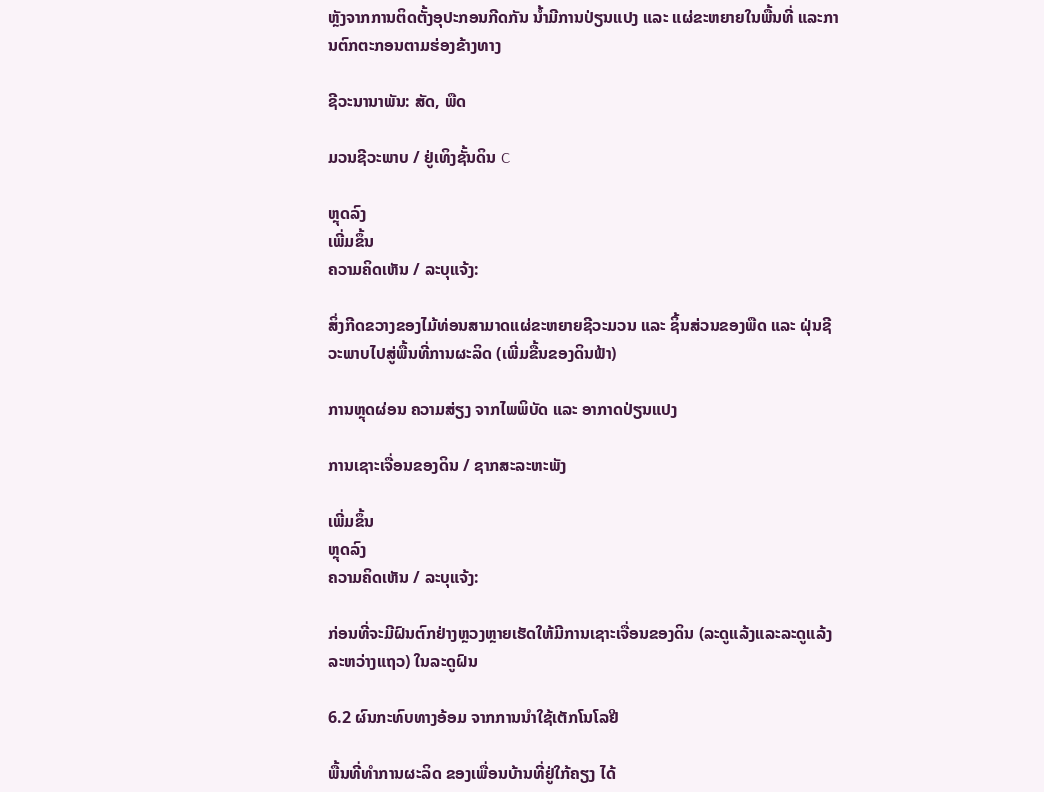ຫຼັງຈາກການຕິດຕັ້ງອຸປະກອນກີດກັນ ນ້ຳມີການປ່ຽນແປງ ແລະ ແຜ່ຂະຫຍາຍໃນພື້ນທີ່ ແລະການຕົກຕະກອນຕາມຮ່ອງຂ້າງທາງ

ຊີວະນານາພັນ: ສັດ, ພືດ

ມວນຊີວະພາບ / ຢູ່ເທິງຊັ້ນດິນ C

ຫຼຸດລົງ
ເພີ່ມຂຶ້ນ
ຄວາມຄິດເຫັນ / ລະບຸແຈ້ງ:

ສິ່ງກີດຂວາງຂອງໄມ້ທ່ອນສາມາດແຜ່ຂະຫຍາຍຊີວະມວນ ແລະ ຊິ້ນສ່ວນຂອງພືດ ແລະ ຝຸ່ນຊີວະພາບໄປສູ່ພື້ນທີ່ການຜະລິດ (ເພີ່ມຂື້ນຂອງດິນຟ້າ)

ການຫຼຸດຜ່ອນ ຄວາມສ່ຽງ ຈາກໄພພິບັດ ແລະ ອາກາດປ່ຽນແປງ

ການເຊາະເຈື່ອນຂອງດິນ / ຊາກສະລະຫະພັງ

ເພີ່ມຂຶ້ນ
ຫຼຸດລົງ
ຄວາມຄິດເຫັນ / ລະບຸແຈ້ງ:

ກ່ອນທີ່ຈະມີຝົນຕົກຢ່າງຫຼວງຫຼາຍເຮັດໃຫ້ມີການເຊາະເຈື່ອນຂອງດິນ (ລະດູແລ້ງແລະລະດູແລ້ງລະຫວ່າງແຖວ) ໃນລະດູຝົນ

6.2 ຜົນກະທົບທາງອ້ອມ ຈາກການນໍາໃຊ້ເຕັກໂນໂລຢີ

ພື້ນທີ່ທໍາການຜະລິດ ຂອງເພື່ອນບ້ານທີ່ຢູ່ໃກ້ຄຽງ ໄດ້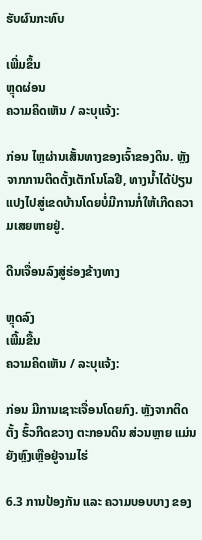ຮັບຜົນກະທົບ

ເພີ່ມຂຶ້ນ
ຫຼຸດຜ່ອນ
ຄວາມຄິດເຫັນ / ລະບຸແຈ້ງ:

ກ່ອນ ໄຫຼຜ່ານເສັ້ນທາງຂອງເຈົ້າຂອງດິນ. ຫຼັງຈາກການຕິດຕັ້ງເຕັກໂນໂລຢີ, ທາງນ້ຳໄດ້ປ່ຽນແປງໄປສູ່ເຂດບ້ານໂດຍບໍ່ມີການກໍ່ໃຫ້ເກີດຄວາມເສຍຫາຍຢູ່.

ດີນເຈື່ອນລົງສູ່ຮ່ອງຂ້າງທາງ

ຫຼຸດລົງ
ເພີ້ມຂື້ນ
ຄວາມຄິດເຫັນ / ລະບຸແຈ້ງ:

ກ່ອນ ມີການເຊາະເຈື່ອນໂດຍກົງ. ຫຼັງຈາກຕິດຕັ້ງ ຮົ້ວກີດຂວາງ ຕະກອນດິນ ສ່ວນຫຼາຍ ແມ່ນ ຍັງຫຼົງເຫຼືອຢູ່ຈາມໄຮ່

6.3 ການປ້ອງກັນ ແລະ ຄວາມບອບບາງ ຂອງ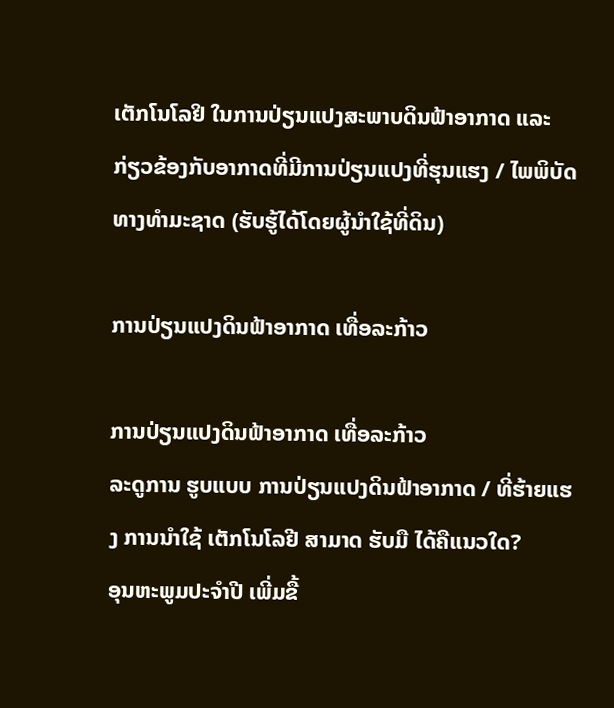ເຕັກໂນໂລຢິ ໃນການປ່ຽນແປງສະພາບດິນຟ້າອາກາດ ແລະ ກ່ຽວຂ້ອງກັບອາກາດທີ່ມີການປ່ຽນແປງທີ່ຮຸນແຮງ / ໄພພິບັດທາງທໍາມະຊາດ (ຮັບຮູ້ໄດ້ໂດຍຜູ້ນໍາໃຊ້ທີ່ດິນ)

ການປ່ຽນແປງດິນຟ້າອາກາດ ເທື່ອລະກ້າວ

ການປ່ຽນແປງດິນຟ້າອາກາດ ເທື່ອລະກ້າວ
ລະດູການ ຮູບແບບ ການປ່ຽນແປງດິນຟ້າອາກາດ / ທີ່ຮ້າຍແຮງ ການນໍາໃຊ້ ເຕັກໂນໂລຢີ ສາມາດ ຮັບມື ໄດ້ຄືແນວໃດ?
ອຸນຫະພູມປະຈໍາປີ ເພີ່ມຂື້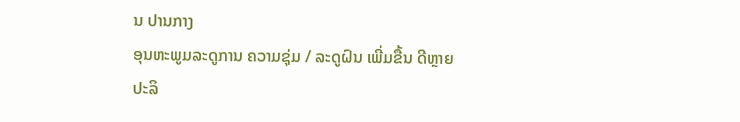ນ ປານກາງ
ອຸນຫະພູມລະດູການ ຄວາມຊຸ່ມ / ລະດູຝົນ ເພີ່ມຂື້ນ ດີຫຼາຍ
ປະລິ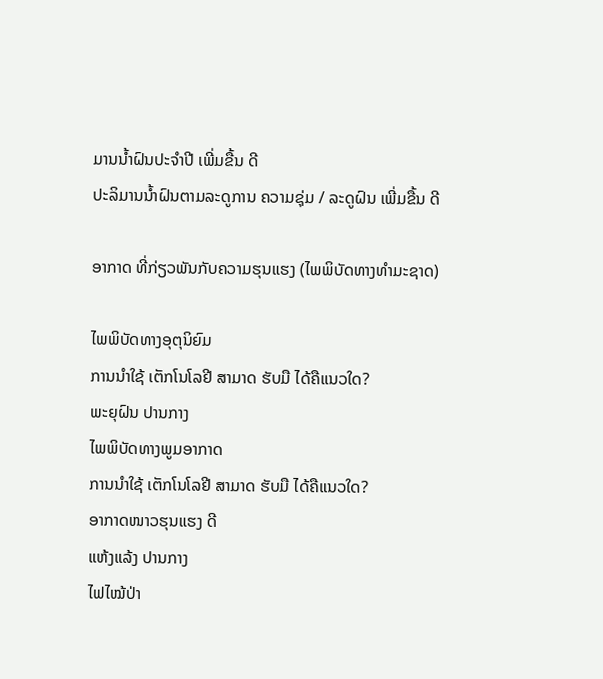ມານນໍ້າຝົນປະຈໍາປີ ເພີ່ມຂື້ນ ດີ
ປະລິມານນໍ້າຝົນຕາມລະດູການ ຄວາມຊຸ່ມ / ລະດູຝົນ ເພີ່ມຂື້ນ ດີ

ອາກາດ ທີ່ກ່ຽວພັນກັບຄວາມຮຸນແຮງ (ໄພພິບັດທາງທໍາມະຊາດ)

ໄພພິບັດທາງອຸຕຸນິຍົມ
ການນໍາໃຊ້ ເຕັກໂນໂລຢີ ສາມາດ ຮັບມື ໄດ້ຄືແນວໃດ?
ພະຍຸຝົນ ປານກາງ
ໄພພິບັດທາງພູມອາກາດ
ການນໍາໃຊ້ ເຕັກໂນໂລຢີ ສາມາດ ຮັບມື ໄດ້ຄືແນວໃດ?
ອາກາດໜາວຮຸນແຮງ ດີ
ແຫ້ງແລ້ງ ປານກາງ
ໄຟໄໝ້ປ່າ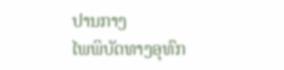ປານກາງ
ໄພພິບັດທາງອຸທົກ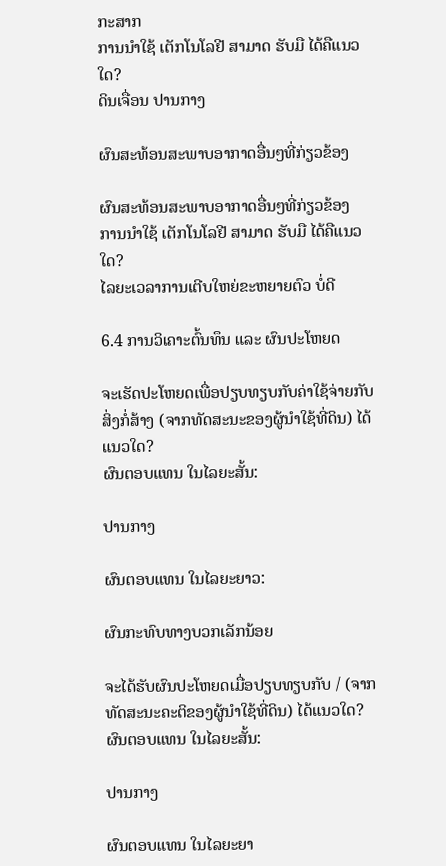ກະສາກ
ການນໍາໃຊ້ ເຕັກໂນໂລຢີ ສາມາດ ຮັບມື ໄດ້ຄືແນວໃດ?
ດິນເຈື່ອນ ປານກາງ

ຜົນສະທ້ອນສະພາບອາກາດອື່ນໆທີ່ກ່ຽວຂ້ອງ

ຜົນສະທ້ອນສະພາບອາກາດອື່ນໆທີ່ກ່ຽວຂ້ອງ
ການນໍາໃຊ້ ເຕັກໂນໂລຢີ ສາມາດ ຮັບມື ໄດ້ຄືແນວໃດ?
ໄລຍະເວລາການເຕີບໃຫຍ່ຂະຫຍາຍຕົວ ບໍ່ດີ

6.4 ການວິເຄາະຕົ້ນທຶນ ແລະ ຜົນປະໂຫຍດ

ຈະເຮັດປະໂຫຍດເພື່ອປຽບທຽບກັບຄ່າໃຊ້ຈ່າຍກັບສິ່ງກໍ່ສ້າງ (ຈາກທັດສະນະຂອງຜູ້ນຳໃຊ້ທີ່ດິນ) ໄດ້ແນວໃດ?
ຜົນຕອບແທນ ໃນໄລຍະສັ້ນ:

ປານກາງ

ຜົນຕອບແທນ ໃນໄລຍະຍາວ:

ຜົນກະທົບທາງບວກເລັກນ້ອຍ

ຈະໄດ້ຮັບຜົນປະໂຫຍດເມື່ອປຽບທຽບກັບ / (ຈາກທັດສະນະຄະຕິຂອງຜູ້ນຳໃຊ້ທີ່ດິນ) ໄດ້ແນວໃດ?
ຜົນຕອບແທນ ໃນໄລຍະສັ້ນ:

ປານກາງ

ຜົນຕອບແທນ ໃນໄລຍະຍາ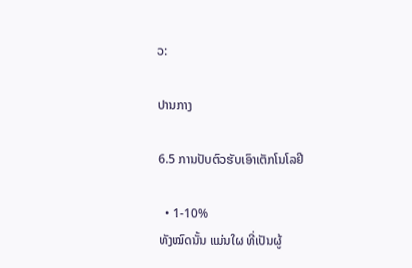ວ:

ປານກາງ

6.5 ການປັບຕົວຮັບເອົາເຕັກໂນໂລຢີ

  • 1-10%
ທັງໝົດນັ້ນ ແມ່ນໃຜ ທີ່ເປັນຜູ້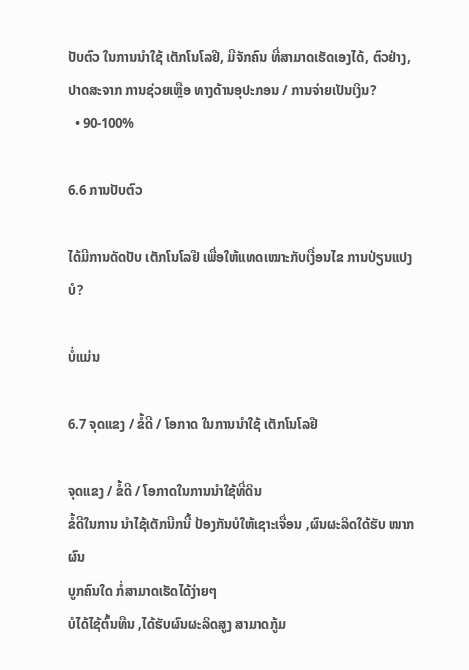ປັບຕົວ ໃນການນໍາໃຊ້ ເຕັກໂນໂລຢີ, ມີຈັກຄົນ ທີ່ສາມາດເຮັດເອງໄດ້, ຕົວຢ່າງ, ປາດສະຈາກ ການຊ່ວຍເຫຼືອ ທາງດ້ານອຸປະກອນ / ການຈ່າຍເປັນເງິນ?
  • 90-100%

6.6 ການປັບຕົວ

ໄດ້ມີການດັດປັບ ເຕັກໂນໂລຢີ ເພື່ອໃຫ້ແທດເໝາະກັບເງື່ອນໄຂ ການປ່ຽນແປງບໍ?

ບໍ່ແມ່ນ

6.7 ຈຸດແຂງ / ຂໍ້ດີ / ໂອກາດ ໃນການນໍາໃຊ້ ເຕັກໂນໂລຢີ

ຈຸດແຂງ / ຂໍ້ດີ / ໂອກາດໃນການນໍາໃຊ້ທີ່ດິນ
ຂໍ້ດີໃນການ ນຳໄຊ້ເຕັກນີກນີ້ ປ້ອງກັນບໍໃຫ້ເຊາະເຈື່ອນ ,ຜົນຜະລິດໃດ້ຮັບ ໜາກຜົນ
ບູກຄົນໃດ ກໍ່ສາມາດເຮັດໄດ້ງ່າຍໆ
ບໍໄດ້ໄຊ້ຕົ້ນທືນ ,ໄດ້ຮັບຜົນຜະລິດສູງ ສາມາດກູ້ມ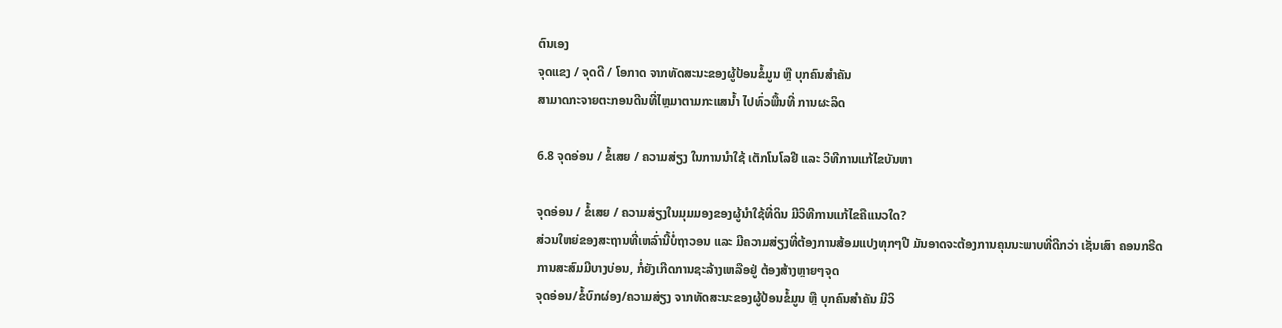ຕົນເອງ
ຈຸດແຂງ / ຈຸດດີ / ໂອກາດ ຈາກທັດສະນະຂອງຜູ້ປ້ອນຂໍ້ມູນ ຫຼື ບຸກຄົນສຳຄັນ
ສາມາດກະຈາຍຕະກອນດີນທີ່ໄຫຼມາຕາມກະແສນ້ຳ ໄປທົ່ວພື້ນທີ່ ການຜະລິດ

6.8 ຈຸດອ່ອນ / ຂໍ້ເສຍ / ຄວາມສ່ຽງ ໃນການນໍາໃຊ້ ເຕັກໂນໂລຢີ ແລະ ວິທີການແກ້ໄຂບັນຫາ

ຈຸດອ່ອນ / ຂໍ້ເສຍ / ຄວາມສ່ຽງໃນມຸມມອງຂອງຜູ້ນໍາໃຊ້ທີ່ດິນ ມີວິທີການແກ້ໄຂຄືແນວໃດ?
ສ່ວນໃຫຍ່ຂອງສະຖານທີ່ເຫລົ່ານີ້ບໍ່ຖາວອນ ແລະ ມີຄວາມສ່ຽງທີ່ຕ້ອງການສ້ອມແປງທຸກໆປີ ມັນອາດຈະຕ້ອງການຄຸນນະພາບທີ່ດີກວ່າ ເຊັ່ນເສົາ ຄອນກຣີດ
ການສະສົມມີບາງບ່ອນ, ກໍ່ຍັງເກີດການຊະລ້າງເຫລືອຢູ່ ຕ້ອງສ້າງຫຼາຍໆຈຸດ
ຈຸດອ່ອນ/ຂໍ້ບົກຜ່ອງ/ຄວາມສ່ຽງ ຈາກທັດສະນະຂອງຜູ້ປ້ອນຂໍ້ມູນ ຫຼື ບຸກຄົນສຳຄັນ ມີວິ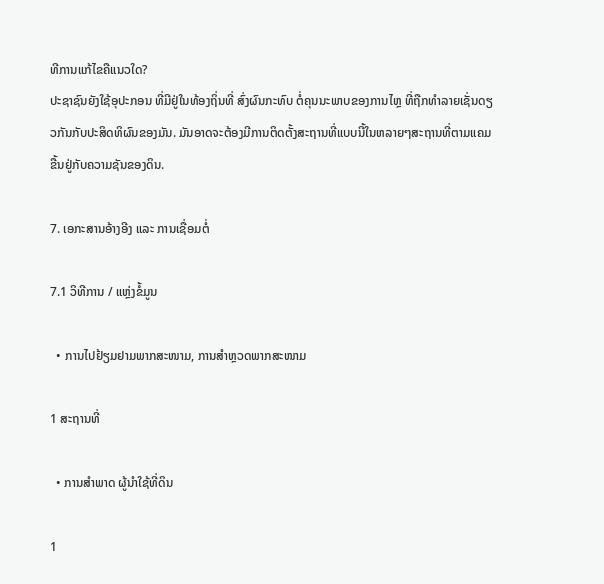ທີການແກ້ໄຂຄືແນວໃດ?
ປະຊາຊົນຍັງໃຊ້ອຸປະກອນ ທີ່ມີຢູ່ໃນທ້ອງຖິ່ນທີ່ ສົ່ງຜົນກະທົບ ຕໍ່ຄຸນນະພາບຂອງການໄຫຼ ທີ່ຖືກທໍາລາຍເຊັ່ນດຽວກັນກັບປະສິດທິຜົນຂອງມັນ. ມັນອາດຈະຕ້ອງມີການຕິດຕັ້ງສະຖານທີ່ແບບນີ້ໃນຫລາຍໆສະຖານທີ່ຕາມແຄມ ຂື້ນຢູ່ກັບຄວາມຊັນຂອງດິນ.

7. ເອກະສານອ້າງອີງ ແລະ ການເຊື່ອມຕໍ່

7.1 ວິທີການ / ແຫຼ່ງຂໍ້ມູນ

  • ການໄປຢ້ຽມຢາມພາກສະໜາມ, ການສໍາຫຼວດພາກສະໜາມ

1 ສະຖານທີ່

  • ການສໍາພາດ ຜູ້ນໍາໃຊ້ທີ່ດິນ

1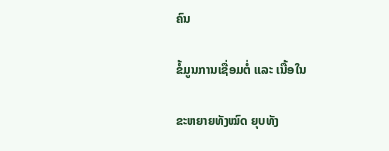ຄົນ

ຂໍ້ມູນການເຊື່ອມຕໍ່ ແລະ ເນື້ອໃນ

ຂະຫຍາຍທັງໝົດ ຍຸບທັງ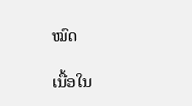ໝົດ

ເນື້ອໃນ